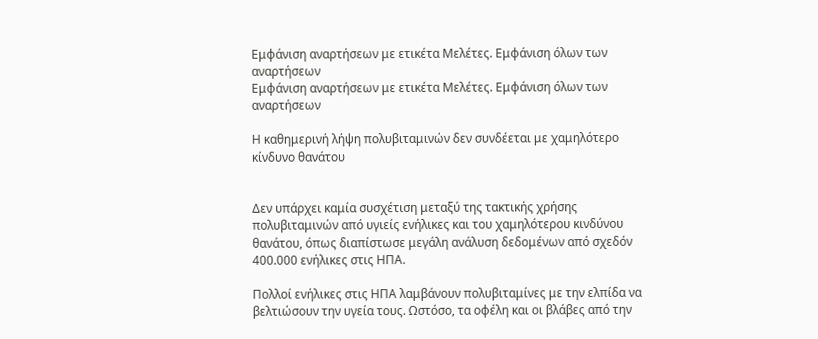Εμφάνιση αναρτήσεων με ετικέτα Μελέτες. Εμφάνιση όλων των αναρτήσεων
Εμφάνιση αναρτήσεων με ετικέτα Μελέτες. Εμφάνιση όλων των αναρτήσεων

Η καθημερινή λήψη πολυβιταμινών δεν συνδέεται με χαμηλότερο κίνδυνο θανάτου


Δεν υπάρχει καμία συσχέτιση μεταξύ της τακτικής χρήσης πολυβιταμινών από υγιείς ενήλικες και του χαμηλότερου κινδύνου θανάτου, όπως διαπίστωσε μεγάλη ανάλυση δεδομένων από σχεδόν 400.000 ενήλικες στις ΗΠΑ.

Πολλοί ενήλικες στις ΗΠΑ λαμβάνουν πολυβιταμίνες με την ελπίδα να βελτιώσουν την υγεία τους. Ωστόσο, τα οφέλη και οι βλάβες από την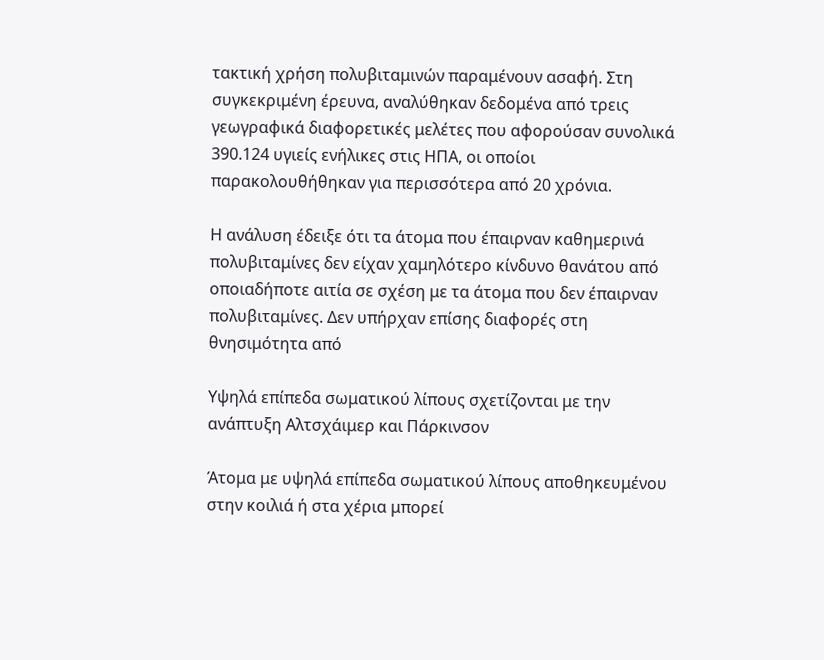τακτική χρήση πολυβιταμινών παραμένουν ασαφή. Στη συγκεκριμένη έρευνα, αναλύθηκαν δεδομένα από τρεις γεωγραφικά διαφορετικές μελέτες που αφορούσαν συνολικά 390.124 υγιείς ενήλικες στις ΗΠΑ, οι οποίοι παρακολουθήθηκαν για περισσότερα από 20 χρόνια.

Η ανάλυση έδειξε ότι τα άτομα που έπαιρναν καθημερινά πολυβιταμίνες δεν είχαν χαμηλότερο κίνδυνο θανάτου από οποιαδήποτε αιτία σε σχέση με τα άτομα που δεν έπαιρναν πολυβιταμίνες. Δεν υπήρχαν επίσης διαφορές στη θνησιμότητα από

Υψηλά επίπεδα σωματικού λίπους σχετίζονται με την ανάπτυξη Αλτσχάιμερ και Πάρκινσον

Άτομα με υψηλά επίπεδα σωματικού λίπους αποθηκευμένου στην κοιλιά ή στα χέρια μπορεί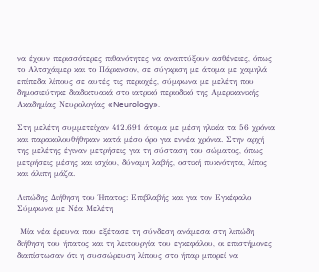να έχουν περισσότερες πιθανότητες να αναπτύξουν ασθένειες, όπως το Αλτσχάιμερ και το Πάρκινσον, σε σύγκριση με άτομα με χαμηλά επίπεδα λίπους σε αυτές τις περιοχές, σύμφωνα με μελέτη που δημοσιεύτηκε διαδικτυακά στο ιατρικό περιοδικό της Αμερικανικής Ακαδημίας Νευρολογίας «Neurology».

Στη μελέτη συμμετείχαν 412.691 άτομα με μέση ηλικία τα 56 χρόνια και παρακολουθήθηκαν κατά μέσο όρο για εννέα χρόνια. Στην αρχή της μελέτης έγιναν μετρήσεις για τη σύσταση του σώματος, όπως μετρήσεις μέσης και ισχίου, δύναμη λαβής, οστική πυκνότητα, λίπος και άλιπη μάζα.

Λιπώδης Διήθηση του Ήπατος: Επιβλαβής και για τον Εγκέφαλο Σύμφωνα με Νέα Μελέτη

 Μία νέα έρευνα που εξέτασε τη σύνδεση ανάμεσα στη λιπώδη διήθηση του ήπατος και τη λειτουργία του εγκεφάλου, οι επιστήμονες διαπίστωσαν ότι η συσσώρευση λίπους στο ήπαρ μπορεί να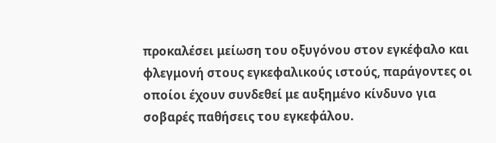προκαλέσει μείωση του οξυγόνου στον εγκέφαλο και φλεγμονή στους εγκεφαλικούς ιστούς, παράγοντες οι οποίοι έχουν συνδεθεί με αυξημένο κίνδυνο για σοβαρές παθήσεις του εγκεφάλου.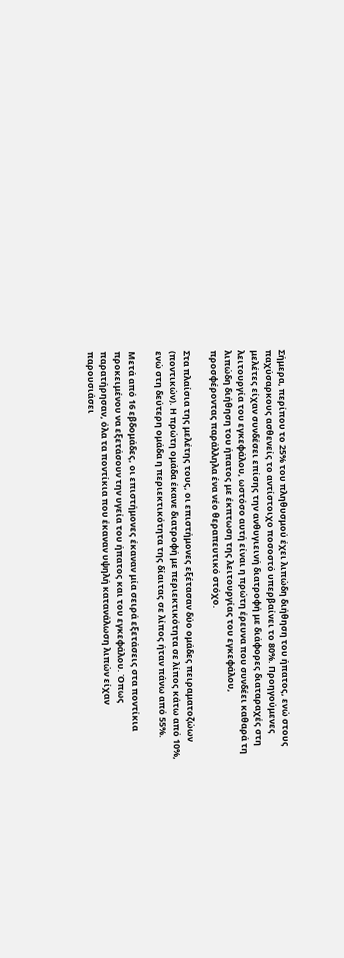Σήμερα, περίπου το 25% του πληθυσμού έχει λιπώδη διήθηση του ήπατος, ενώ στους παχύσαρκους ασθενείς το αντίστοιχο ποσοστό υπερβαίνει το 80%. Προηγούμενες μελέτες είχαν συνδέσει επίσης την ανθυγιεινή διατροφή με διάφορες διαταραχές στη λειτουργία του εγκεφάλου, ωστόσο αυτή είναι η πρώτη έρευνα που συνδέει καθαρά τη λιπώδη διήθηση του ήπατος με έκπτωση της λειτουργίας του εγκεφάλου, προσφέροντας παράλληλα ένα νέο θεραπευτικό στόχο.

Στα πλαίσια της μελέτης τους, οι επιστήμονες εξέτασαν δύο ομάδες πειραματοζώων (ποντικών). Η πρώτη ομάδα έκανε διατροφή με περιεκτικότητα σε λίπος κάτω από 10%, ενώ στη δεύτερη ομάδα η περιεκτικότητα της δίαιτας σε λίπος ήταν πάνω από 55%.

Μετά από 16 εβδομάδες, οι επιστήμονες έκαναν μία σειρά εξετάσεις στα ποντίκια προκειμένου να εξετάσουν την υγεία του ήπατος και του εγκεφάλου. Όπως παρατήρησαν, όλα τα ποντίκια που έκαναν υψηλή κατανάλωση λιπών είχαν παρουσιάσει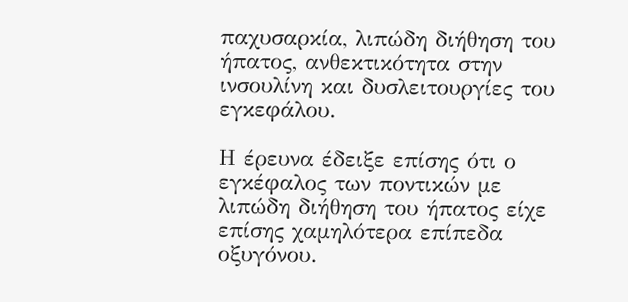παχυσαρκία, λιπώδη διήθηση του ήπατος, ανθεκτικότητα στην ινσουλίνη και δυσλειτουργίες του εγκεφάλου.

Η έρευνα έδειξε επίσης ότι ο εγκέφαλος των ποντικών με λιπώδη διήθηση του ήπατος είχε επίσης χαμηλότερα επίπεδα οξυγόνου.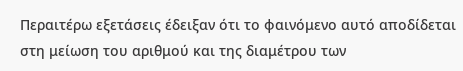Περαιτέρω εξετάσεις έδειξαν ότι το φαινόμενο αυτό αποδίδεται στη μείωση του αριθμού και της διαμέτρου των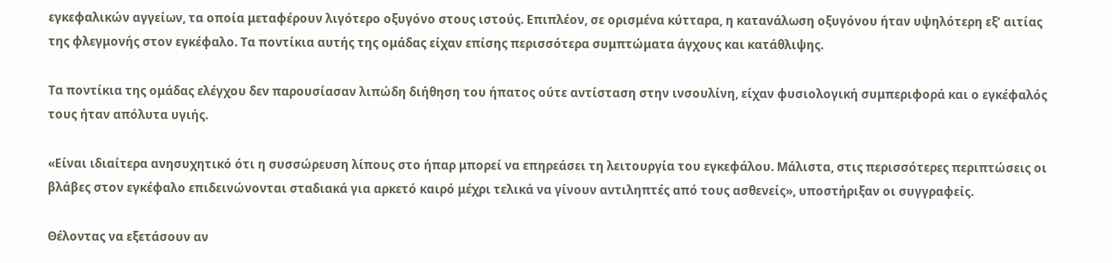εγκεφαλικών αγγείων, τα οποία μεταφέρουν λιγότερο οξυγόνο στους ιστούς. Επιπλέον, σε ορισμένα κύτταρα, η κατανάλωση οξυγόνου ήταν υψηλότερη εξ’ αιτίας της φλεγμονής στον εγκέφαλο. Τα ποντίκια αυτής της ομάδας είχαν επίσης περισσότερα συμπτώματα άγχους και κατάθλιψης.

Τα ποντίκια της ομάδας ελέγχου δεν παρουσίασαν λιπώδη διήθηση του ήπατος ούτε αντίσταση στην ινσουλίνη, είχαν φυσιολογική συμπεριφορά και ο εγκέφαλός τους ήταν απόλυτα υγιής.

«Είναι ιδιαίτερα ανησυχητικό ότι η συσσώρευση λίπους στο ήπαρ μπορεί να επηρεάσει τη λειτουργία του εγκεφάλου. Μάλιστα, στις περισσότερες περιπτώσεις οι βλάβες στον εγκέφαλο επιδεινώνονται σταδιακά για αρκετό καιρό μέχρι τελικά να γίνουν αντιληπτές από τους ασθενείς», υποστήριξαν οι συγγραφείς.

Θέλοντας να εξετάσουν αν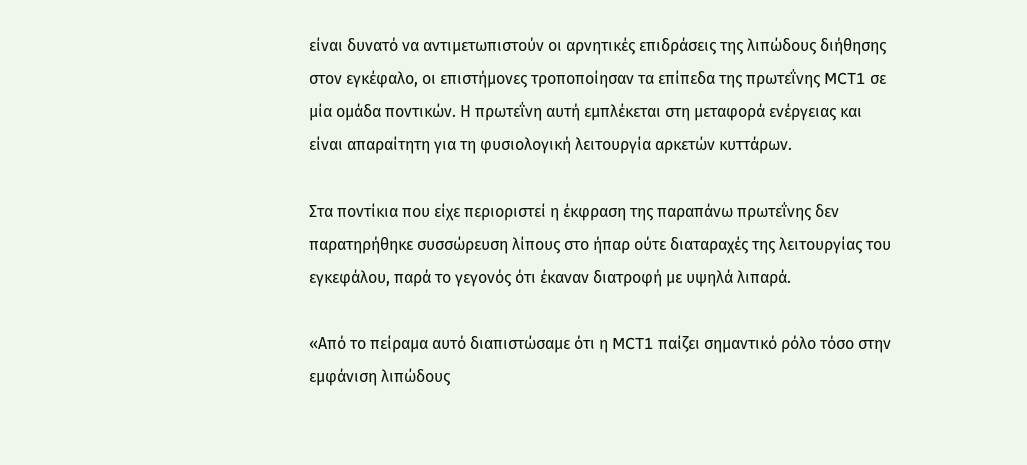είναι δυνατό να αντιμετωπιστούν οι αρνητικές επιδράσεις της λιπώδους διήθησης στον εγκέφαλο, οι επιστήμονες τροποποίησαν τα επίπεδα της πρωτεΐνης MCT1 σε μία ομάδα ποντικών. Η πρωτεΐνη αυτή εμπλέκεται στη μεταφορά ενέργειας και είναι απαραίτητη για τη φυσιολογική λειτουργία αρκετών κυττάρων.

Στα ποντίκια που είχε περιοριστεί η έκφραση της παραπάνω πρωτεΐνης δεν παρατηρήθηκε συσσώρευση λίπους στο ήπαρ ούτε διαταραχές της λειτουργίας του εγκεφάλου, παρά το γεγονός ότι έκαναν διατροφή με υψηλά λιπαρά.

«Από το πείραμα αυτό διαπιστώσαμε ότι η MCT1 παίζει σημαντικό ρόλο τόσο στην εμφάνιση λιπώδους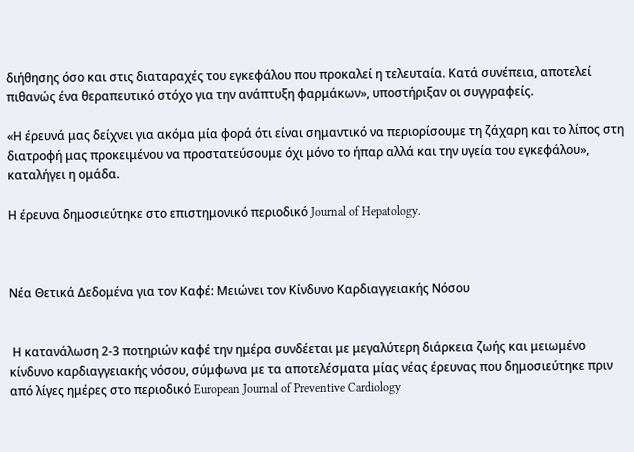διήθησης όσο και στις διαταραχές του εγκεφάλου που προκαλεί η τελευταία. Κατά συνέπεια, αποτελεί πιθανώς ένα θεραπευτικό στόχο για την ανάπτυξη φαρμάκων», υποστήριξαν οι συγγραφείς.

«Η έρευνά μας δείχνει για ακόμα μία φορά ότι είναι σημαντικό να περιορίσουμε τη ζάχαρη και το λίπος στη διατροφή μας προκειμένου να προστατεύσουμε όχι μόνο το ήπαρ αλλά και την υγεία του εγκεφάλου», καταλήγει η ομάδα.

Η έρευνα δημοσιεύτηκε στο επιστημονικό περιοδικό Journal of Hepatology.



Νέα Θετικά Δεδομένα για τον Καφέ: Μειώνει τον Κίνδυνο Καρδιαγγειακής Νόσου


 Η κατανάλωση 2-3 ποτηριών καφέ την ημέρα συνδέεται με μεγαλύτερη διάρκεια ζωής και μειωμένο κίνδυνο καρδιαγγειακής νόσου, σύμφωνα με τα αποτελέσματα μίας νέας έρευνας που δημοσιεύτηκε πριν από λίγες ημέρες στο περιοδικό European Journal of Preventive Cardiology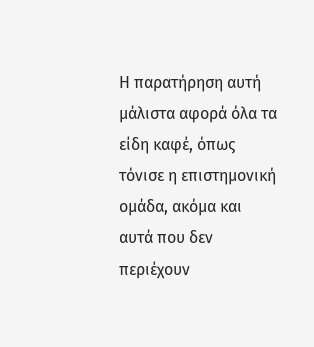Η παρατήρηση αυτή μάλιστα αφορά όλα τα είδη καφέ, όπως τόνισε η επιστημονική ομάδα, ακόμα και αυτά που δεν περιέχουν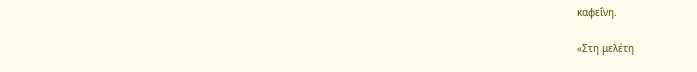καφεΐνη.

«Στη μελέτη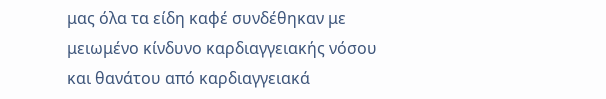μας όλα τα είδη καφέ συνδέθηκαν με μειωμένο κίνδυνο καρδιαγγειακής νόσου και θανάτου από καρδιαγγειακά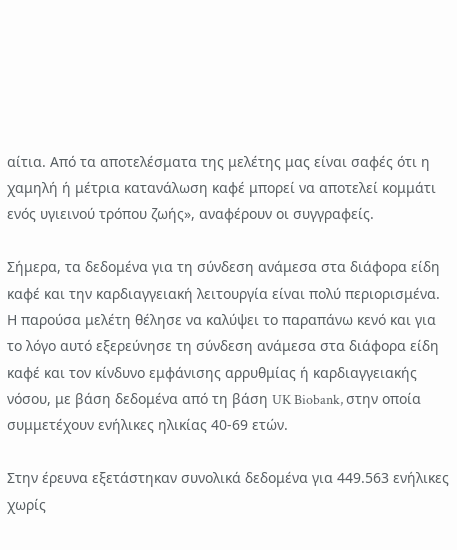αίτια. Από τα αποτελέσματα της μελέτης μας είναι σαφές ότι η χαμηλή ή μέτρια κατανάλωση καφέ μπορεί να αποτελεί κομμάτι ενός υγιεινού τρόπου ζωής», αναφέρουν οι συγγραφείς.

Σήμερα, τα δεδομένα για τη σύνδεση ανάμεσα στα διάφορα είδη καφέ και την καρδιαγγειακή λειτουργία είναι πολύ περιορισμένα. Η παρούσα μελέτη θέλησε να καλύψει το παραπάνω κενό και για το λόγο αυτό εξερεύνησε τη σύνδεση ανάμεσα στα διάφορα είδη καφέ και τον κίνδυνο εμφάνισης αρρυθμίας ή καρδιαγγειακής νόσου, με βάση δεδομένα από τη βάση UK Biobank, στην οποία συμμετέχουν ενήλικες ηλικίας 40-69 ετών.

Στην έρευνα εξετάστηκαν συνολικά δεδομένα για 449.563 ενήλικες χωρίς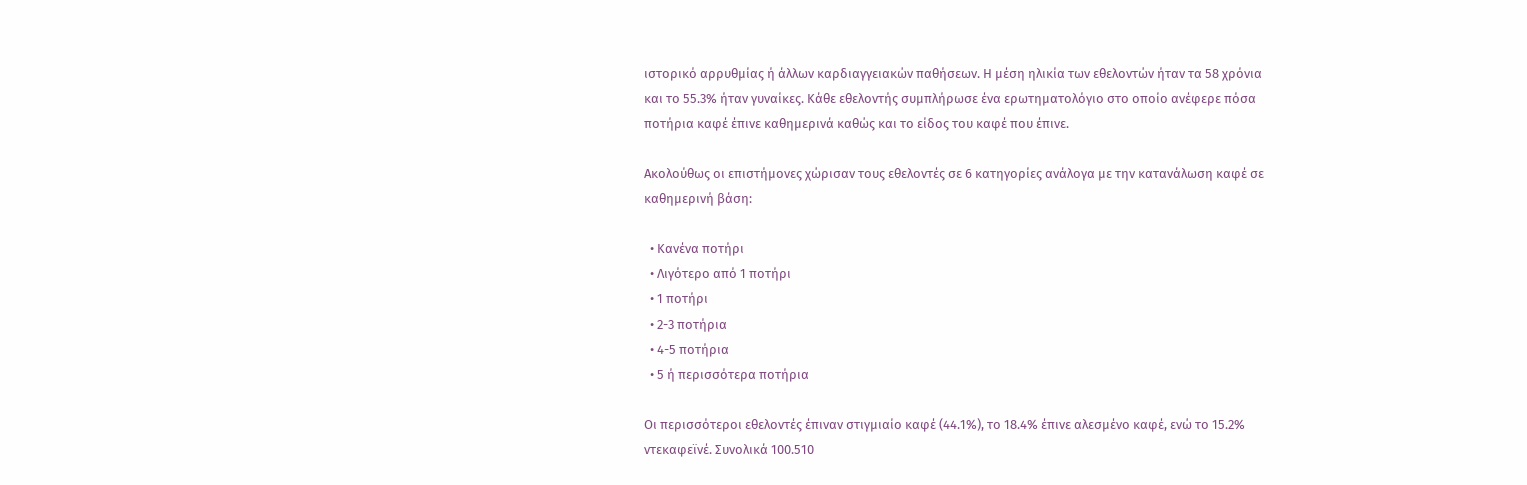ιστορικό αρρυθμίας ή άλλων καρδιαγγειακών παθήσεων. Η μέση ηλικία των εθελοντών ήταν τα 58 χρόνια και το 55.3% ήταν γυναίκες. Κάθε εθελοντής συμπλήρωσε ένα ερωτηματολόγιο στο οποίο ανέφερε πόσα ποτήρια καφέ έπινε καθημερινά καθώς και το είδος του καφέ που έπινε.

Ακολούθως οι επιστήμονες χώρισαν τους εθελοντές σε 6 κατηγορίες ανάλογα με την κατανάλωση καφέ σε καθημερινή βάση:

  • Κανένα ποτήρι
  • Λιγότερο από 1 ποτήρι
  • 1 ποτήρι
  • 2-3 ποτήρια
  • 4-5 ποτήρια
  • 5 ή περισσότερα ποτήρια

Οι περισσότεροι εθελοντές έπιναν στιγμιαίο καφέ (44.1%), το 18.4% έπινε αλεσμένο καφέ, ενώ το 15.2% ντεκαφεϊνέ. Συνολικά 100.510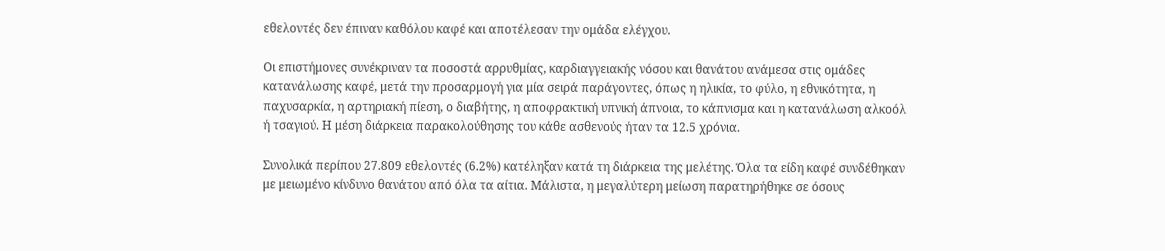εθελοντές δεν έπιναν καθόλου καφέ και αποτέλεσαν την ομάδα ελέγχου.

Οι επιστήμονες συνέκριναν τα ποσοστά αρρυθμίας, καρδιαγγειακής νόσου και θανάτου ανάμεσα στις ομάδες κατανάλωσης καφέ, μετά την προσαρμογή για μία σειρά παράγοντες, όπως η ηλικία, το φύλο, η εθνικότητα, η παχυσαρκία, η αρτηριακή πίεση, ο διαβήτης, η αποφρακτική υπνική άπνοια, το κάπνισμα και η κατανάλωση αλκοόλ ή τσαγιού. Η μέση διάρκεια παρακολούθησης του κάθε ασθενούς ήταν τα 12.5 χρόνια.

Συνολικά περίπου 27.809 εθελοντές (6.2%) κατέληξαν κατά τη διάρκεια της μελέτης. Όλα τα είδη καφέ συνδέθηκαν με μειωμένο κίνδυνο θανάτου από όλα τα αίτια. Μάλιστα, η μεγαλύτερη μείωση παρατηρήθηκε σε όσους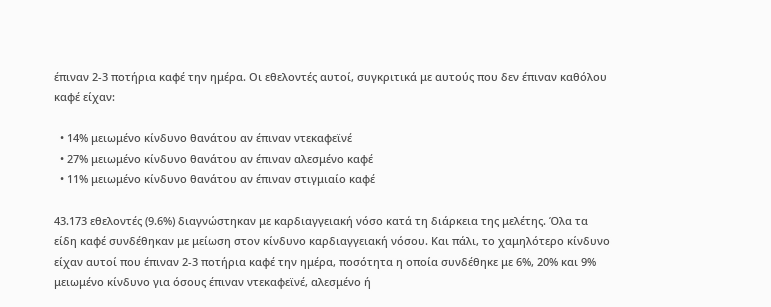έπιναν 2-3 ποτήρια καφέ την ημέρα. Οι εθελοντές αυτοί, συγκριτικά με αυτούς που δεν έπιναν καθόλου καφέ είχαν:

  • 14% μειωμένο κίνδυνο θανάτου αν έπιναν ντεκαφεϊνέ
  • 27% μειωμένο κίνδυνο θανάτου αν έπιναν αλεσμένο καφέ
  • 11% μειωμένο κίνδυνο θανάτου αν έπιναν στιγμιαίο καφέ

43.173 εθελοντές (9.6%) διαγνώστηκαν με καρδιαγγειακή νόσο κατά τη διάρκεια της μελέτης. Όλα τα είδη καφέ συνδέθηκαν με μείωση στον κίνδυνο καρδιαγγειακή νόσου. Και πάλι, το χαμηλότερο κίνδυνο είχαν αυτοί που έπιναν 2-3 ποτήρια καφέ την ημέρα, ποσότητα η οποία συνδέθηκε με 6%, 20% και 9% μειωμένο κίνδυνο για όσους έπιναν ντεκαφεϊνέ, αλεσμένο ή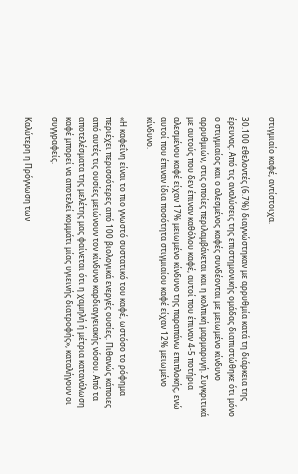στιγμιαίο καφέ, αντίστοιχα.

30.100 εθελοντές (6.7%) διαγνώστηκαν με αρρυθμία κατά τη διάρκεια της έρευνας. Από τις αναλύσεις της επιστημονικής ομάδας διαπιστώθηκε ότι μόνο ο στιγμιαίος και ο αλεσμένος καφές συνδέονται με μειωμένο κίνδυνο αρρυθμιών, στις οποίες περιλαμβάνεται και η κολπική μαρμαρυγή. Συγκριτικά με αυτούς που δεν έπιναν καθόλου καφέ, αυτοί που έπιναν 4-5 ποτήρια αλεσμένου καφέ είχαν 17% μειωμένο κίνδυνο της παραπάνω επιπλοκής, ενώ αυτοί που έπιναν ίδια ποσότητα στιγμιαίου καφέ είχαν 12% μειωμένο κίνδυνο.

«Η καφεΐνη είναι το πιο γνωστό συστατικό του καφέ, ωστόσο το ρόφημα περιέχει περισσότερες από 100 βιολογικά ενεργές ουσίες. Πιθανώς κάποιες από αυτές τις ουσίες μειώνουν τον κίνδυνο καρδιαγγειακής νόσου. Από τα αποτελέσματα της μελέτης μας φαίνεται ότι η χαμηλή ή μέτρια κατανάλωση καφέ μπορεί να αποτελεί κομμάτι μίας υγιεινής διατροφής», καταλήγουν οι συγγραφείς.

Καλύτερη η Πρόγνωση των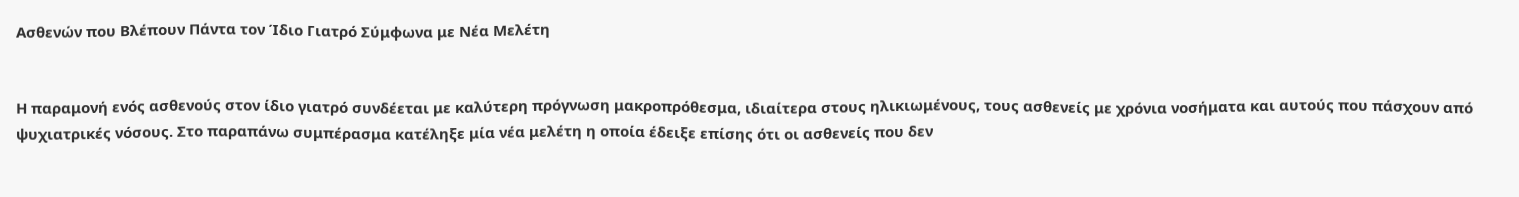Ασθενών που Βλέπουν Πάντα τον Ίδιο Γιατρό Σύμφωνα με Νέα Μελέτη


Η παραμονή ενός ασθενούς στον ίδιο γιατρό συνδέεται με καλύτερη πρόγνωση μακροπρόθεσμα, ιδιαίτερα στους ηλικιωμένους, τους ασθενείς με χρόνια νοσήματα και αυτούς που πάσχουν από ψυχιατρικές νόσους. Στο παραπάνω συμπέρασμα κατέληξε μία νέα μελέτη η οποία έδειξε επίσης ότι οι ασθενείς που δεν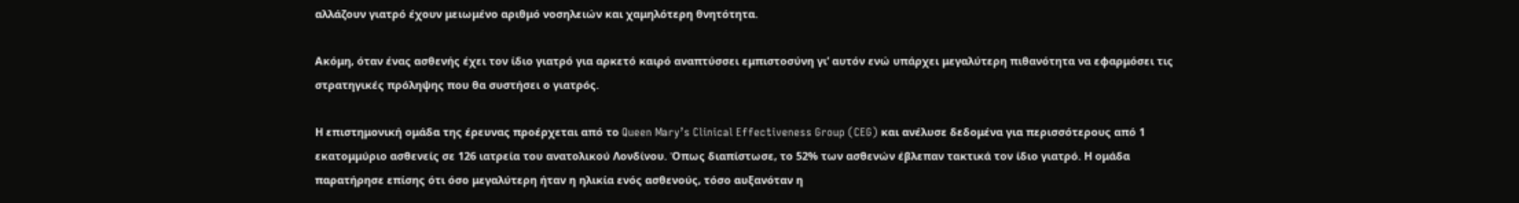αλλάζουν γιατρό έχουν μειωμένο αριθμό νοσηλειών και χαμηλότερη θνητότητα.

Ακόμη, όταν ένας ασθενής έχει τον ίδιο γιατρό για αρκετό καιρό αναπτύσσει εμπιστοσύνη γι’ αυτόν ενώ υπάρχει μεγαλύτερη πιθανότητα να εφαρμόσει τις στρατηγικές πρόληψης που θα συστήσει ο γιατρός.

Η επιστημονική ομάδα της έρευνας προέρχεται από το Queen Mary’s Clinical Effectiveness Group (CEG) και ανέλυσε δεδομένα για περισσότερους από 1 εκατομμύριο ασθενείς σε 126 ιατρεία του ανατολικού Λονδίνου. Όπως διαπίστωσε, το 52% των ασθενών έβλεπαν τακτικά τον ίδιο γιατρό. Η ομάδα παρατήρησε επίσης ότι όσο μεγαλύτερη ήταν η ηλικία ενός ασθενούς, τόσο αυξανόταν η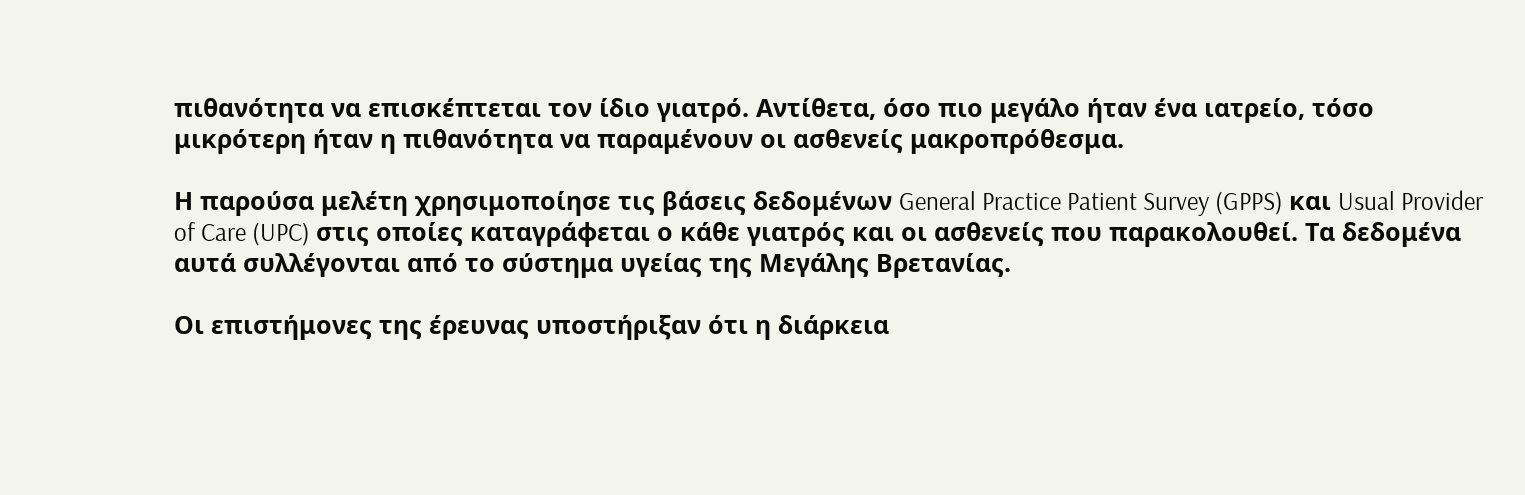πιθανότητα να επισκέπτεται τον ίδιο γιατρό. Αντίθετα, όσο πιο μεγάλο ήταν ένα ιατρείο, τόσο μικρότερη ήταν η πιθανότητα να παραμένουν οι ασθενείς μακροπρόθεσμα.

Η παρούσα μελέτη χρησιμοποίησε τις βάσεις δεδομένων General Practice Patient Survey (GPPS) και Usual Provider of Care (UPC) στις οποίες καταγράφεται ο κάθε γιατρός και οι ασθενείς που παρακολουθεί. Τα δεδομένα αυτά συλλέγονται από το σύστημα υγείας της Μεγάλης Βρετανίας.

Οι επιστήμονες της έρευνας υποστήριξαν ότι η διάρκεια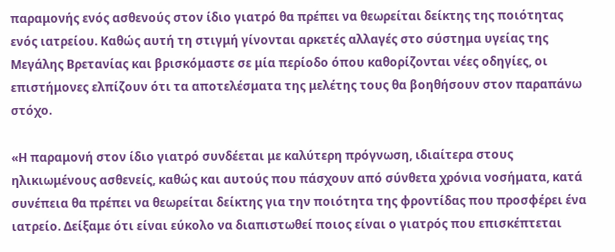παραμονής ενός ασθενούς στον ίδιο γιατρό θα πρέπει να θεωρείται δείκτης της ποιότητας ενός ιατρείου. Καθώς αυτή τη στιγμή γίνονται αρκετές αλλαγές στο σύστημα υγείας της Μεγάλης Βρετανίας και βρισκόμαστε σε μία περίοδο όπου καθορίζονται νέες οδηγίες, οι επιστήμονες ελπίζουν ότι τα αποτελέσματα της μελέτης τους θα βοηθήσουν στον παραπάνω στόχο.

«Η παραμονή στον ίδιο γιατρό συνδέεται με καλύτερη πρόγνωση, ιδιαίτερα στους ηλικιωμένους ασθενείς, καθώς και αυτούς που πάσχουν από σύνθετα χρόνια νοσήματα, κατά συνέπεια θα πρέπει να θεωρείται δείκτης για την ποιότητα της φροντίδας που προσφέρει ένα ιατρείο. Δείξαμε ότι είναι εύκολο να διαπιστωθεί ποιος είναι ο γιατρός που επισκέπτεται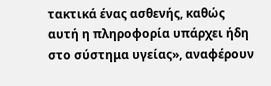τακτικά ένας ασθενής, καθώς αυτή η πληροφορία υπάρχει ήδη στο σύστημα υγείας», αναφέρουν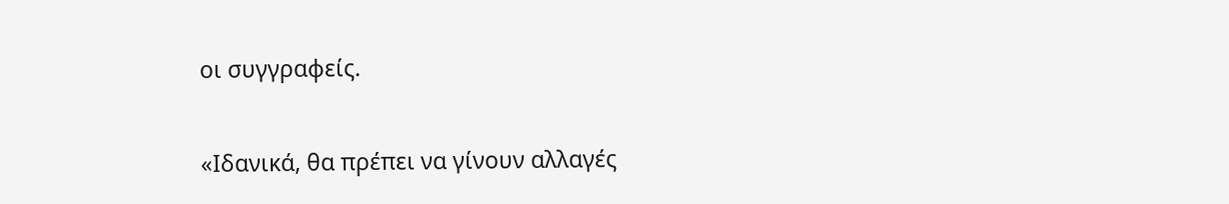οι συγγραφείς.

«Ιδανικά, θα πρέπει να γίνουν αλλαγές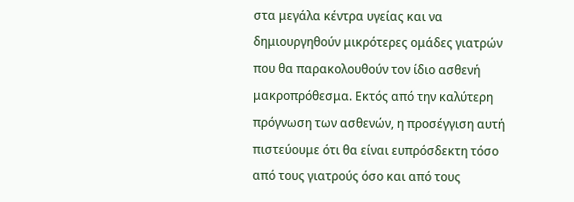στα μεγάλα κέντρα υγείας και να δημιουργηθούν μικρότερες ομάδες γιατρών που θα παρακολουθούν τον ίδιο ασθενή μακροπρόθεσμα. Εκτός από την καλύτερη πρόγνωση των ασθενών, η προσέγγιση αυτή πιστεύουμε ότι θα είναι ευπρόσδεκτη τόσο από τους γιατρούς όσο και από τους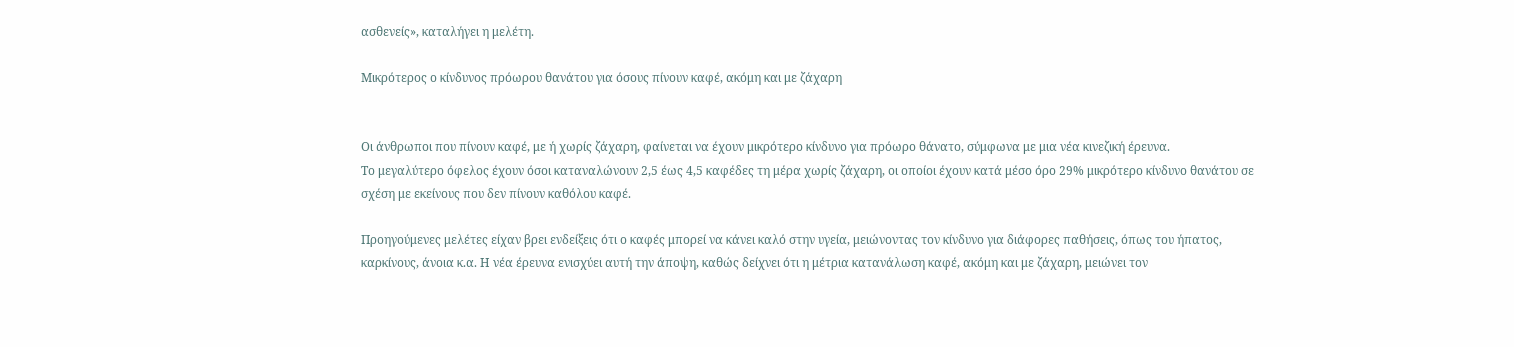ασθενείς», καταλήγει η μελέτη.

Μικρότερος ο κίνδυνος πρόωρου θανάτου για όσους πίνουν καφέ, ακόμη και με ζάχαρη


Οι άνθρωποι που πίνουν καφέ, με ή χωρίς ζάχαρη, φαίνεται να έχουν μικρότερο κίνδυνο για πρόωρο θάνατο, σύμφωνα με μια νέα κινεζική έρευνα.
Το μεγαλύτερο όφελος έχουν όσοι καταναλώνουν 2,5 έως 4,5 καφέδες τη μέρα χωρίς ζάχαρη, οι οποίοι έχουν κατά μέσο όρο 29% μικρότερο κίνδυνο θανάτου σε σχέση με εκείνους που δεν πίνουν καθόλου καφέ.

Προηγούμενες μελέτες είχαν βρει ενδείξεις ότι ο καφές μπορεί να κάνει καλό στην υγεία, μειώνοντας τον κίνδυνο για διάφορες παθήσεις, όπως του ήπατος, καρκίνους, άνοια κ.α. Η νέα έρευνα ενισχύει αυτή την άποψη, καθώς δείχνει ότι η μέτρια κατανάλωση καφέ, ακόμη και με ζάχαρη, μειώνει τον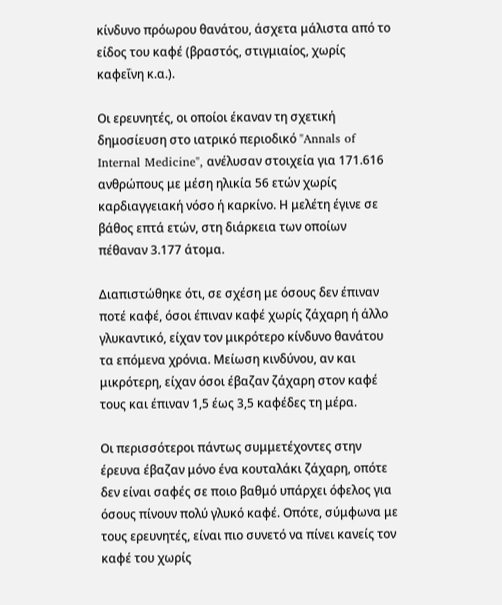κίνδυνο πρόωρου θανάτου, άσχετα μάλιστα από το είδος του καφέ (βραστός, στιγμιαίος, χωρίς καφεΐνη κ.α.).

Οι ερευνητές, οι οποίοι έκαναν τη σχετική δημοσίευση στο ιατρικό περιοδικό "Annals of Internal Medicine", ανέλυσαν στοιχεία για 171.616 ανθρώπους με μέση ηλικία 56 ετών χωρίς καρδιαγγειακή νόσο ή καρκίνο. Η μελέτη έγινε σε βάθος επτά ετών, στη διάρκεια των οποίων πέθαναν 3.177 άτομα.

Διαπιστώθηκε ότι, σε σχέση με όσους δεν έπιναν ποτέ καφέ, όσοι έπιναν καφέ χωρίς ζάχαρη ή άλλο γλυκαντικό, είχαν τον μικρότερο κίνδυνο θανάτου τα επόμενα χρόνια. Μείωση κινδύνου, αν και μικρότερη, είχαν όσοι έβαζαν ζάχαρη στον καφέ τους και έπιναν 1,5 έως 3,5 καφέδες τη μέρα.

Οι περισσότεροι πάντως συμμετέχοντες στην έρευνα έβαζαν μόνο ένα κουταλάκι ζάχαρη, οπότε δεν είναι σαφές σε ποιο βαθμό υπάρχει όφελος για όσους πίνουν πολύ γλυκό καφέ. Οπότε, σύμφωνα με τους ερευνητές, είναι πιο συνετό να πίνει κανείς τον καφέ του χωρίς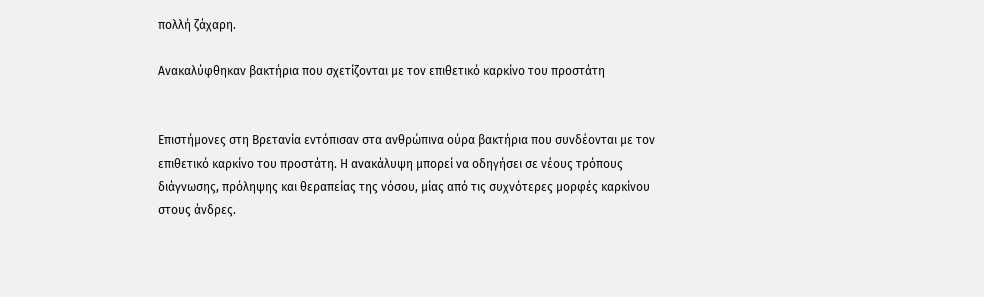πολλή ζάχαρη.

Ανακαλύφθηκαν βακτήρια που σχετίζονται με τον επιθετικό καρκίνο του προστάτη


Επιστήμονες στη Βρετανία εντόπισαν στα ανθρώπινα ούρα βακτήρια που συνδέονται με τον επιθετικό καρκίνο του προστάτη. Η ανακάλυψη μπορεί να οδηγήσει σε νέους τρόπους διάγνωσης, πρόληψης και θεραπείας της νόσου, μίας από τις συχνότερες μορφές καρκίνου στους άνδρες.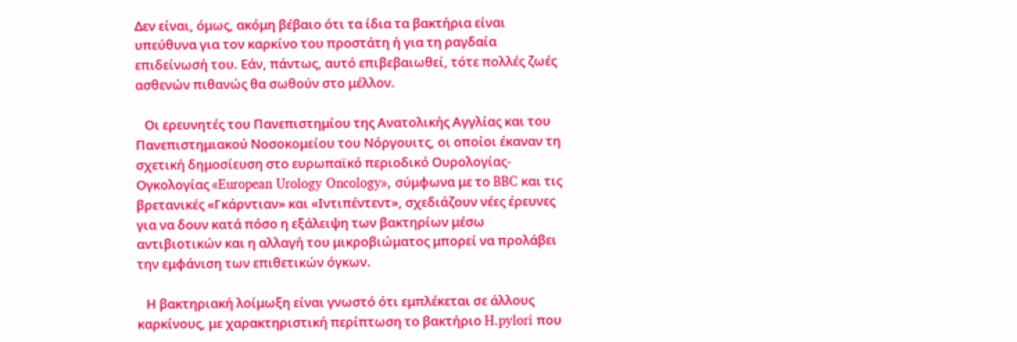Δεν είναι, όμως, ακόμη βέβαιο ότι τα ίδια τα βακτήρια είναι υπεύθυνα για τον καρκίνο του προστάτη ή για τη ραγδαία επιδείνωσή του. Εάν, πάντως, αυτό επιβεβαιωθεί, τότε πολλές ζωές ασθενών πιθανώς θα σωθούν στο μέλλον.

   Οι ερευνητές του Πανεπιστημίου της Ανατολικής Αγγλίας και του Πανεπιστημιακού Νοσοκομείου του Νόργουιτς, οι οποίοι έκαναν τη σχετική δημοσίευση στο ευρωπαϊκό περιοδικό Ουρολογίας-Ογκολογίας «European Urology Oncology», σύμφωνα με το BBC και τις βρετανικές «Γκάρντιαν» και «Ιντιπέντεντ», σχεδιάζουν νέες έρευνες για να δουν κατά πόσο η εξάλειψη των βακτηρίων μέσω αντιβιοτικών και η αλλαγή του μικροβιώματος μπορεί να προλάβει την εμφάνιση των επιθετικών όγκων.

   Η βακτηριακή λοίμωξη είναι γνωστό ότι εμπλέκεται σε άλλους καρκίνους, με χαρακτηριστική περίπτωση το βακτήριο H.pylori που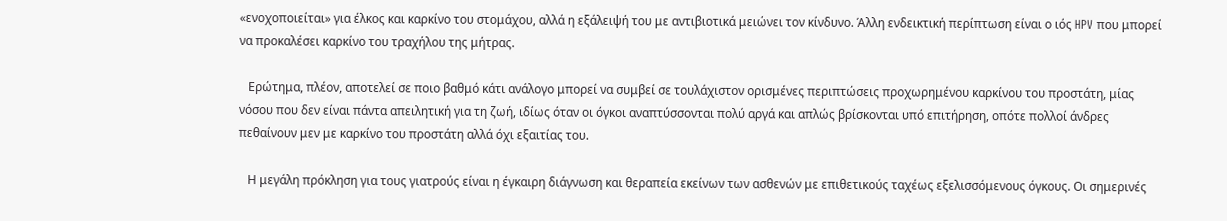«ενοχοποιείται» για έλκος και καρκίνο του στομάχου, αλλά η εξάλειψή του με αντιβιοτικά μειώνει τον κίνδυνο. Άλλη ενδεικτική περίπτωση είναι ο ιός HPV που μπορεί να προκαλέσει καρκίνο του τραχήλου της μήτρας.

   Ερώτημα, πλέον, αποτελεί σε ποιο βαθμό κάτι ανάλογο μπορεί να συμβεί σε τουλάχιστον ορισμένες περιπτώσεις προχωρημένου καρκίνου του προστάτη, μίας νόσου που δεν είναι πάντα απειλητική για τη ζωή, ιδίως όταν οι όγκοι αναπτύσσονται πολύ αργά και απλώς βρίσκονται υπό επιτήρηση, οπότε πολλοί άνδρες πεθαίνουν μεν με καρκίνο του προστάτη αλλά όχι εξαιτίας του.

   Η μεγάλη πρόκληση για τους γιατρούς είναι η έγκαιρη διάγνωση και θεραπεία εκείνων των ασθενών με επιθετικούς ταχέως εξελισσόμενους όγκους. Οι σημερινές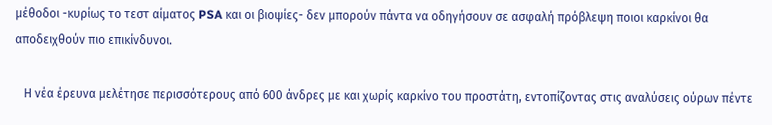μέθοδοι -κυρίως το τεστ αίματος PSA και οι βιοψίες- δεν μπορούν πάντα να οδηγήσουν σε ασφαλή πρόβλεψη ποιοι καρκίνοι θα αποδειχθούν πιο επικίνδυνοι.

   Η νέα έρευνα μελέτησε περισσότερους από 600 άνδρες με και χωρίς καρκίνο του προστάτη, εντοπίζοντας στις αναλύσεις ούρων πέντε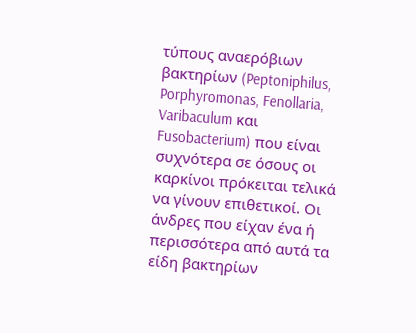τύπους αναερόβιων βακτηρίων (Peptoniphilus, Porphyromonas, Fenollaria, Varibaculum και Fusobacterium) που είναι συχνότερα σε όσους οι καρκίνοι πρόκειται τελικά να γίνουν επιθετικοί. Οι άνδρες που είχαν ένα ή περισσότερα από αυτά τα είδη βακτηρίων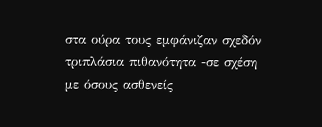στα ούρα τους εμφάνιζαν σχεδόν τριπλάσια πιθανότητα -σε σχέση με όσους ασθενείς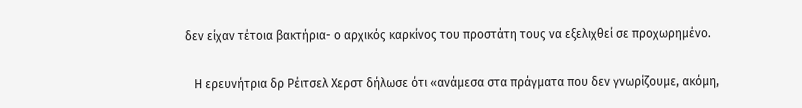δεν είχαν τέτοια βακτήρια- ο αρχικός καρκίνος του προστάτη τους να εξελιχθεί σε προχωρημένο.

   Η ερευνήτρια δρ Ρέιτσελ Χερστ δήλωσε ότι «ανάμεσα στα πράγματα που δεν γνωρίζουμε, ακόμη,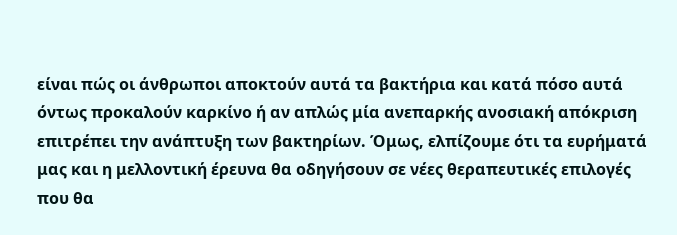είναι πώς οι άνθρωποι αποκτούν αυτά τα βακτήρια και κατά πόσο αυτά όντως προκαλούν καρκίνο ή αν απλώς μία ανεπαρκής ανοσιακή απόκριση επιτρέπει την ανάπτυξη των βακτηρίων. Όμως, ελπίζουμε ότι τα ευρήματά μας και η μελλοντική έρευνα θα οδηγήσουν σε νέες θεραπευτικές επιλογές που θα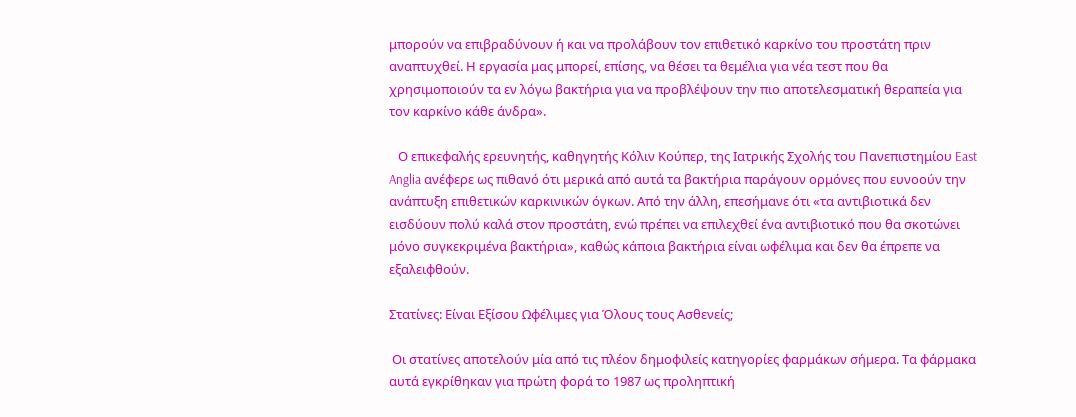μπορούν να επιβραδύνουν ή και να προλάβουν τον επιθετικό καρκίνο του προστάτη πριν αναπτυχθεί. Η εργασία μας μπορεί, επίσης, να θέσει τα θεμέλια για νέα τεστ που θα χρησιμοποιούν τα εν λόγω βακτήρια για να προβλέψουν την πιο αποτελεσματική θεραπεία για τον καρκίνο κάθε άνδρα».

   Ο επικεφαλής ερευνητής, καθηγητής Κόλιν Κούπερ, της Ιατρικής Σχολής του Πανεπιστημίου East Anglia ανέφερε ως πιθανό ότι μερικά από αυτά τα βακτήρια παράγουν ορμόνες που ευνοούν την ανάπτυξη επιθετικών καρκινικών όγκων. Από την άλλη, επεσήμανε ότι «τα αντιβιοτικά δεν εισδύουν πολύ καλά στον προστάτη, ενώ πρέπει να επιλεχθεί ένα αντιβιοτικό που θα σκοτώνει μόνο συγκεκριμένα βακτήρια», καθώς κάποια βακτήρια είναι ωφέλιμα και δεν θα έπρεπε να εξαλειφθούν.

Στατίνες: Είναι Εξίσου Ωφέλιμες για Όλους τους Ασθενείς;

 Οι στατίνες αποτελούν μία από τις πλέον δημοφιλείς κατηγορίες φαρμάκων σήμερα. Τα φάρμακα αυτά εγκρίθηκαν για πρώτη φορά το 1987 ως προληπτική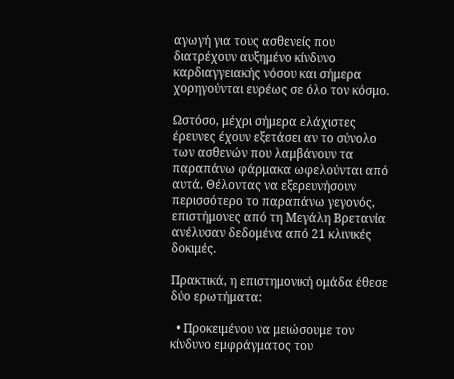αγωγή για τους ασθενείς που διατρέχουν αυξημένο κίνδυνο καρδιαγγειακής νόσου και σήμερα χορηγούνται ευρέως σε όλο τον κόσμο.

Ωστόσο, μέχρι σήμερα ελάχιστες έρευνες έχουν εξετάσει αν το σύνολο των ασθενών που λαμβάνουν τα παραπάνω φάρμακα ωφελούνται από αυτά. Θέλοντας να εξερευνήσουν περισσότερο το παραπάνω γεγονός, επιστήμονες από τη Μεγάλη Βρετανία ανέλυσαν δεδομένα από 21 κλινικές δοκιμές.

Πρακτικά, η επιστημονική ομάδα έθεσε δύο ερωτήματα:

  • Προκειμένου να μειώσουμε τον κίνδυνο εμφράγματος του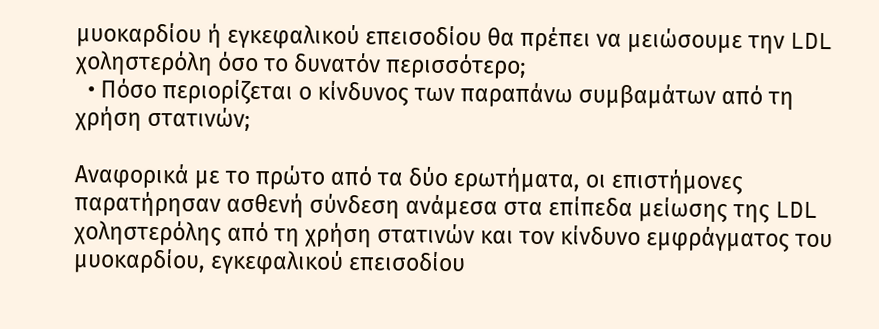μυοκαρδίου ή εγκεφαλικού επεισοδίου θα πρέπει να μειώσουμε την LDL χοληστερόλη όσο το δυνατόν περισσότερο;
  • Πόσο περιορίζεται ο κίνδυνος των παραπάνω συμβαμάτων από τη χρήση στατινών;

Αναφορικά με το πρώτο από τα δύο ερωτήματα, οι επιστήμονες παρατήρησαν ασθενή σύνδεση ανάμεσα στα επίπεδα μείωσης της LDL χοληστερόλης από τη χρήση στατινών και τον κίνδυνο εμφράγματος του μυοκαρδίου, εγκεφαλικού επεισοδίου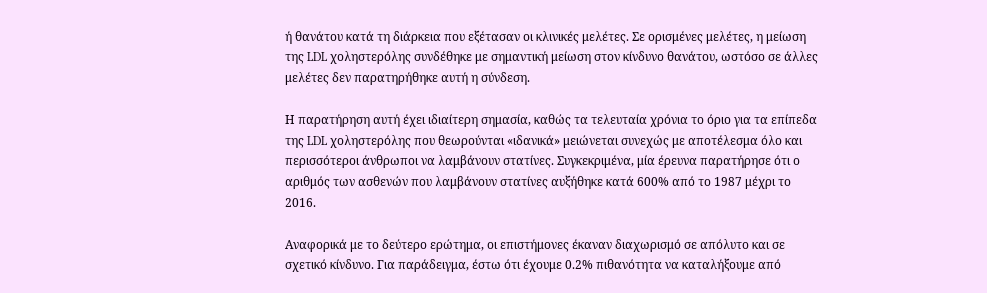ή θανάτου κατά τη διάρκεια που εξέτασαν οι κλινικές μελέτες. Σε ορισμένες μελέτες, η μείωση της LDL χοληστερόλης συνδέθηκε με σημαντική μείωση στον κίνδυνο θανάτου, ωστόσο σε άλλες μελέτες δεν παρατηρήθηκε αυτή η σύνδεση.

Η παρατήρηση αυτή έχει ιδιαίτερη σημασία, καθώς τα τελευταία χρόνια το όριο για τα επίπεδα της LDL χοληστερόλης που θεωρούνται «ιδανικά» μειώνεται συνεχώς με αποτέλεσμα όλο και περισσότεροι άνθρωποι να λαμβάνουν στατίνες. Συγκεκριμένα, μία έρευνα παρατήρησε ότι ο αριθμός των ασθενών που λαμβάνουν στατίνες αυξήθηκε κατά 600% από το 1987 μέχρι το 2016.

Αναφορικά με το δεύτερο ερώτημα, οι επιστήμονες έκαναν διαχωρισμό σε απόλυτο και σε σχετικό κίνδυνο. Για παράδειγμα, έστω ότι έχουμε 0.2% πιθανότητα να καταλήξουμε από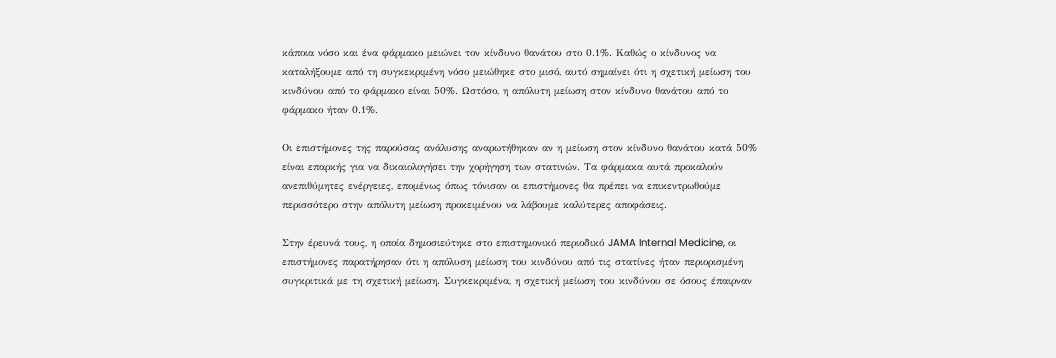κάποια νόσο και ένα φάρμακο μειώνει τον κίνδυνο θανάτου στο 0.1%. Καθώς ο κίνδυνος να καταλήξουμε από τη συγκεκριμένη νόσο μειώθηκε στο μισό, αυτό σημαίνει ότι η σχετική μείωση του κινδύνου από το φάρμακο είναι 50%. Ωστόσο, η απόλυτη μείωση στον κίνδυνο θανάτου από το φάρμακο ήταν 0.1%.

Οι επιστήμονες της παρούσας ανάλυσης αναρωτήθηκαν αν η μείωση στον κίνδυνο θανάτου κατά 50% είναι επαρκής για να δικαιολογήσει την χορήγηση των στατινών. Τα φάρμακα αυτά προκαλούν ανεπιθύμητες ενέργειες, επομένως όπως τόνισαν οι επιστήμονες θα πρέπει να επικεντρωθούμε περισσότερο στην απόλυτη μείωση προκειμένου να λάβουμε καλύτερες αποφάσεις.

Στην έρευνά τους, η οποία δημοσιεύτηκε στο επιστημονικό περιοδικό JAMA Internal Medicine, οι επιστήμονες παρατήρησαν ότι η απόλυση μείωση του κινδύνου από τις στατίνες ήταν περιορισμένη συγκριτικά με τη σχετική μείωση. Συγκεκριμένα, η σχετική μείωση του κινδύνου σε όσους έπαιρναν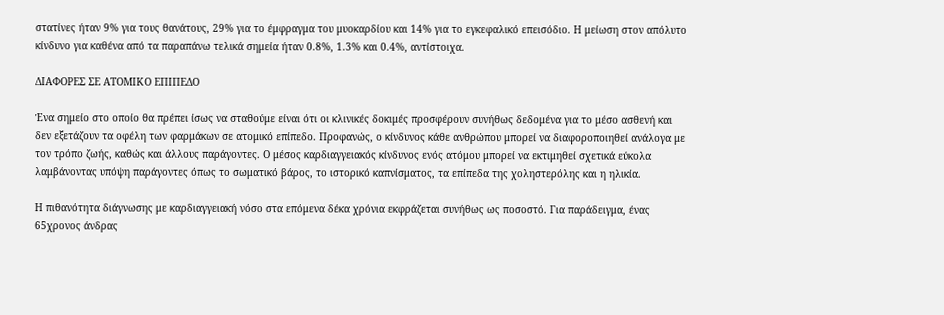στατίνες ήταν 9% για τους θανάτους, 29% για το έμφραγμα του μυοκαρδίου και 14% για το εγκεφαλικό επεισόδιο. Η μείωση στον απόλυτο κίνδυνο για καθένα από τα παραπάνω τελικά σημεία ήταν 0.8%, 1.3% και 0.4%, αντίστοιχα.

ΔΙΑΦΟΡΕΣ ΣΕ ΑΤΟΜΙΚΟ ΕΠΙΠΕΔΟ

Ένα σημείο στο οποίο θα πρέπει ίσως να σταθούμε είναι ότι οι κλινικές δοκιμές προσφέρουν συνήθως δεδομένα για το μέσο ασθενή και δεν εξετάζουν τα οφέλη των φαρμάκων σε ατομικό επίπεδο. Προφανώς, ο κίνδυνος κάθε ανθρώπου μπορεί να διαφοροποιηθεί ανάλογα με τον τρόπο ζωής, καθώς και άλλους παράγοντες. Ο μέσος καρδιαγγειακός κίνδυνος ενός ατόμου μπορεί να εκτιμηθεί σχετικά εύκολα λαμβάνοντας υπόψη παράγοντες όπως το σωματικό βάρος, το ιστορικό καπνίσματος, τα επίπεδα της χοληστερόλης και η ηλικία.

Η πιθανότητα διάγνωσης με καρδιαγγειακή νόσο στα επόμενα δέκα χρόνια εκφράζεται συνήθως ως ποσοστό. Για παράδειγμα, ένας 65χρονος άνδρας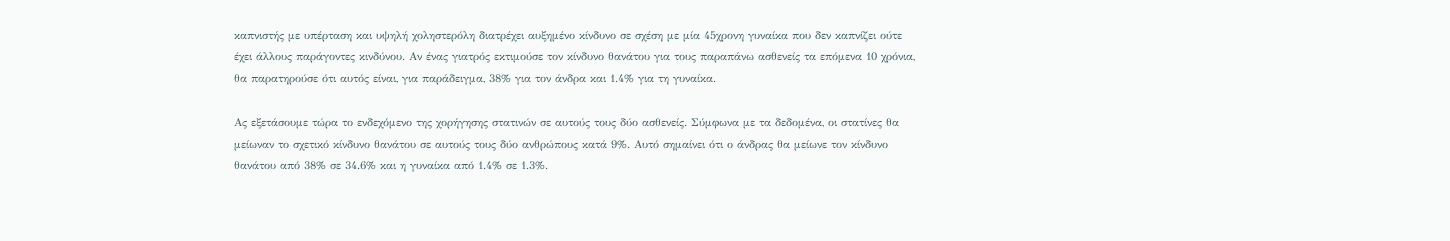καπνιστής με υπέρταση και υψηλή χοληστερόλη διατρέχει αυξημένο κίνδυνο σε σχέση με μία 45χρονη γυναίκα που δεν καπνίζει ούτε έχει άλλους παράγοντες κινδύνου. Αν ένας γιατρός εκτιμούσε τον κίνδυνο θανάτου για τους παραπάνω ασθενείς τα επόμενα 10 χρόνια, θα παρατηρούσε ότι αυτός είναι, για παράδειγμα, 38% για τον άνδρα και 1.4% για τη γυναίκα.

Ας εξετάσουμε τώρα το ενδεχόμενο της χορήγησης στατινών σε αυτούς τους δύο ασθενείς. Σύμφωνα με τα δεδομένα, οι στατίνες θα μείωναν το σχετικό κίνδυνο θανάτου σε αυτούς τους δύο ανθρώπους κατά 9%. Αυτό σημαίνει ότι ο άνδρας θα μείωνε τον κίνδυνο θανάτου από 38% σε 34.6% και η γυναίκα από 1.4% σε 1.3%.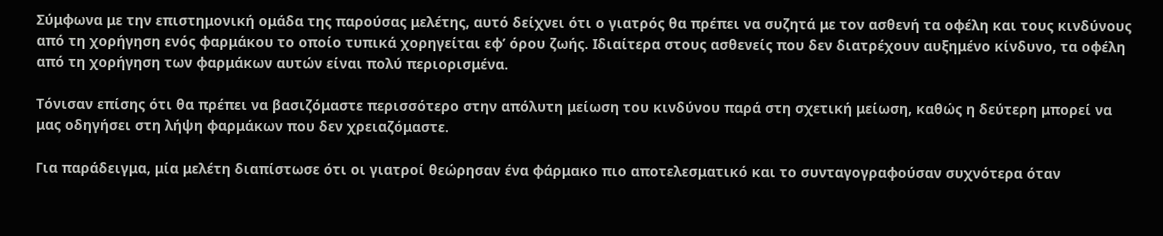Σύμφωνα με την επιστημονική ομάδα της παρούσας μελέτης, αυτό δείχνει ότι ο γιατρός θα πρέπει να συζητά με τον ασθενή τα οφέλη και τους κινδύνους από τη χορήγηση ενός φαρμάκου το οποίο τυπικά χορηγείται εφ’ όρου ζωής. Ιδιαίτερα στους ασθενείς που δεν διατρέχουν αυξημένο κίνδυνο, τα οφέλη από τη χορήγηση των φαρμάκων αυτών είναι πολύ περιορισμένα.

Τόνισαν επίσης ότι θα πρέπει να βασιζόμαστε περισσότερο στην απόλυτη μείωση του κινδύνου παρά στη σχετική μείωση, καθώς η δεύτερη μπορεί να μας οδηγήσει στη λήψη φαρμάκων που δεν χρειαζόμαστε.

Για παράδειγμα, μία μελέτη διαπίστωσε ότι οι γιατροί θεώρησαν ένα φάρμακο πιο αποτελεσματικό και το συνταγογραφούσαν συχνότερα όταν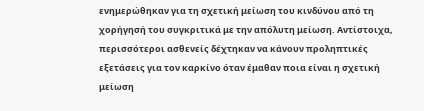ενημερώθηκαν για τη σχετική μείωση του κινδύνου από τη χορήγησή του συγκριτικά με την απόλυτη μείωση. Αντίστοιχα, περισσότεροι ασθενείς δέχτηκαν να κάνουν προληπτικές εξετάσεις για τον καρκίνο όταν έμαθαν ποια είναι η σχετική μείωση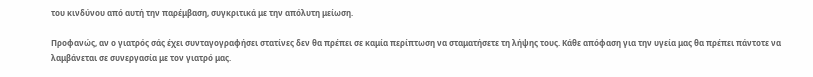του κινδύνου από αυτή την παρέμβαση, συγκριτικά με την απόλυτη μείωση.

Προφανώς, αν ο γιατρός σάς έχει συνταγογραφήσει στατίνες δεν θα πρέπει σε καμία περίπτωση να σταματήσετε τη λήψης τους. Κάθε απόφαση για την υγεία μας θα πρέπει πάντοτε να λαμβάνεται σε συνεργασία με τον γιατρό μας.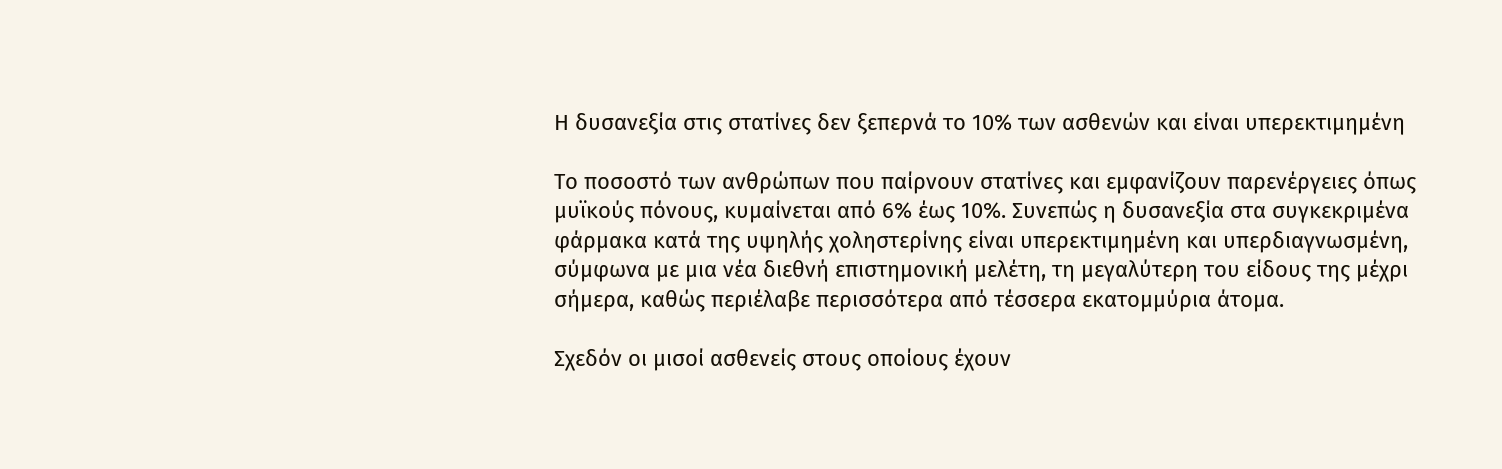Η δυσανεξία στις στατίνες δεν ξεπερνά το 10% των ασθενών και είναι υπερεκτιμημένη

Το ποσοστό των ανθρώπων που παίρνουν στατίνες και εμφανίζουν παρενέργειες όπως μυϊκούς πόνους, κυμαίνεται από 6% έως 10%. Συνεπώς η δυσανεξία στα συγκεκριμένα φάρμακα κατά της υψηλής χοληστερίνης είναι υπερεκτιμημένη και υπερδιαγνωσμένη, σύμφωνα με μια νέα διεθνή επιστημονική μελέτη, τη μεγαλύτερη του είδους της μέχρι σήμερα, καθώς περιέλαβε περισσότερα από τέσσερα εκατομμύρια άτομα.

Σχεδόν οι μισοί ασθενείς στους οποίους έχουν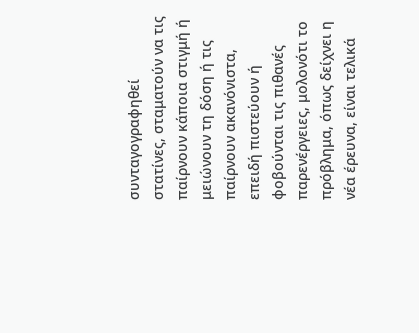συνταγογραφηθεί στατίνες, σταματούν να τις παίρνουν κάποια στιγμή ή μειώνουν τη δόση ή τις παίρνουν ακανόνιστα, επειδή πιστεύουν ή φοβούνται τις πιθανές παρενέργειες, μολονότι το πρόβλημα, όπως δείχνει η νέα έρευνα, είναι τελικά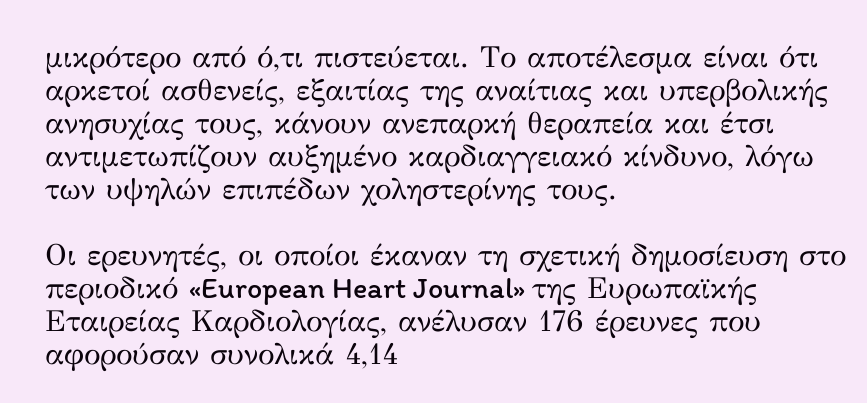μικρότερο από ό,τι πιστεύεται. Το αποτέλεσμα είναι ότι αρκετοί ασθενείς, εξαιτίας της αναίτιας και υπερβολικής ανησυχίας τους, κάνουν ανεπαρκή θεραπεία και έτσι αντιμετωπίζουν αυξημένο καρδιαγγειακό κίνδυνο, λόγω των υψηλών επιπέδων χοληστερίνης τους.

Οι ερευνητές, οι οποίοι έκαναν τη σχετική δημοσίευση στο περιοδικό «European Heart Journal» της Ευρωπαϊκής Εταιρείας Καρδιολογίας, ανέλυσαν 176 έρευνες που αφορούσαν συνολικά 4,14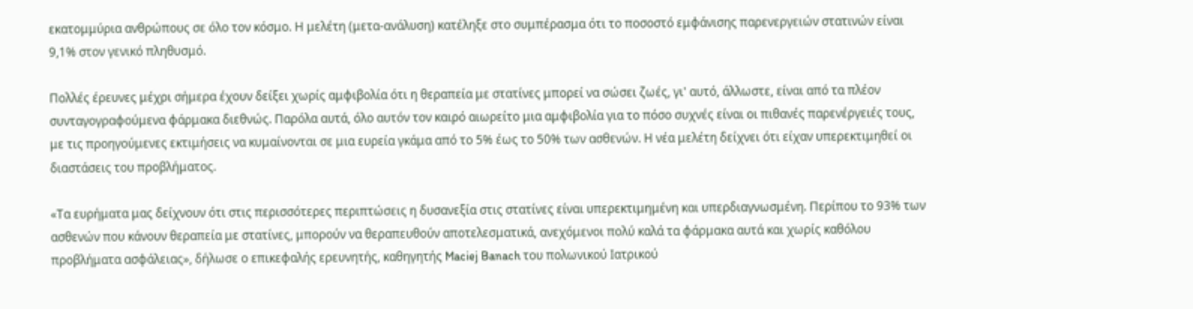εκατομμύρια ανθρώπους σε όλο τον κόσμο. Η μελέτη (μετα-ανάλυση) κατέληξε στο συμπέρασμα ότι το ποσοστό εμφάνισης παρενεργειών στατινών είναι 9,1% στον γενικό πληθυσμό.

Πολλές έρευνες μέχρι σήμερα έχουν δείξει χωρίς αμφιβολία ότι η θεραπεία με στατίνες μπορεί να σώσει ζωές, γι' αυτό, άλλωστε, είναι από τα πλέον συνταγογραφούμενα φάρμακα διεθνώς. Παρόλα αυτά, όλο αυτόν τον καιρό αιωρείτο μια αμφιβολία για το πόσο συχνές είναι οι πιθανές παρενέργειές τους, με τις προηγούμενες εκτιμήσεις να κυμαίνονται σε μια ευρεία γκάμα από το 5% έως το 50% των ασθενών. Η νέα μελέτη δείχνει ότι είχαν υπερεκτιμηθεί οι διαστάσεις του προβλήματος.

«Τα ευρήματα μας δείχνουν ότι στις περισσότερες περιπτώσεις η δυσανεξία στις στατίνες είναι υπερεκτιμημένη και υπερδιαγνωσμένη. Περίπου το 93% των ασθενών που κάνουν θεραπεία με στατίνες, μπορούν να θεραπευθούν αποτελεσματικά, ανεχόμενοι πολύ καλά τα φάρμακα αυτά και χωρίς καθόλου προβλήματα ασφάλειας», δήλωσε ο επικεφαλής ερευνητής, καθηγητής Maciej Banach του πολωνικού Ιατρικού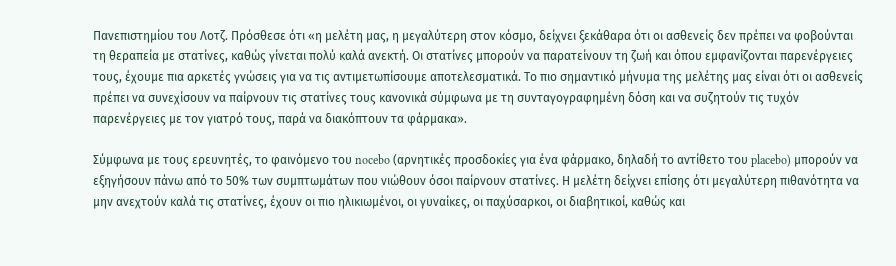Πανεπιστημίου του Λοτζ. Πρόσθεσε ότι «η μελέτη μας, η μεγαλύτερη στον κόσμο, δείχνει ξεκάθαρα ότι οι ασθενείς δεν πρέπει να φοβούνται τη θεραπεία με στατίνες, καθώς γίνεται πολύ καλά ανεκτή. Οι στατίνες μπορούν να παρατείνουν τη ζωή και όπου εμφανίζονται παρενέργειες τους, έχουμε πια αρκετές γνώσεις για να τις αντιμετωπίσουμε αποτελεσματικά. Το πιο σημαντικό μήνυμα της μελέτης μας είναι ότι οι ασθενείς πρέπει να συνεχίσουν να παίρνουν τις στατίνες τους κανονικά σύμφωνα με τη συνταγογραφημένη δόση και να συζητούν τις τυχόν παρενέργειες με τον γιατρό τους, παρά να διακόπτουν τα φάρμακα».

Σύμφωνα με τους ερευνητές, το φαινόμενο του nocebo (αρνητικές προσδοκίες για ένα φάρμακο, δηλαδή το αντίθετο του placebo) μπορούν να εξηγήσουν πάνω από το 50% των συμπτωμάτων που νιώθουν όσοι παίρνουν στατίνες. Η μελέτη δείχνει επίσης ότι μεγαλύτερη πιθανότητα να μην ανεχτούν καλά τις στατίνες, έχουν οι πιο ηλικιωμένοι, οι γυναίκες, οι παχύσαρκοι, οι διαβητικοί, καθώς και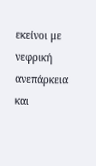εκείνοι με νεφρική ανεπάρκεια και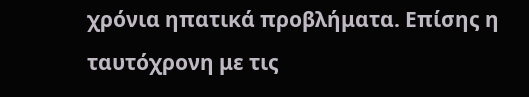χρόνια ηπατικά προβλήματα. Επίσης η ταυτόχρονη με τις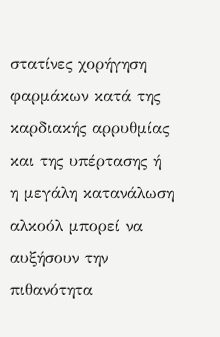στατίνες χορήγηση φαρμάκων κατά της καρδιακής αρρυθμίας και της υπέρτασης ή η μεγάλη κατανάλωση αλκοόλ μπορεί να αυξήσουν την πιθανότητα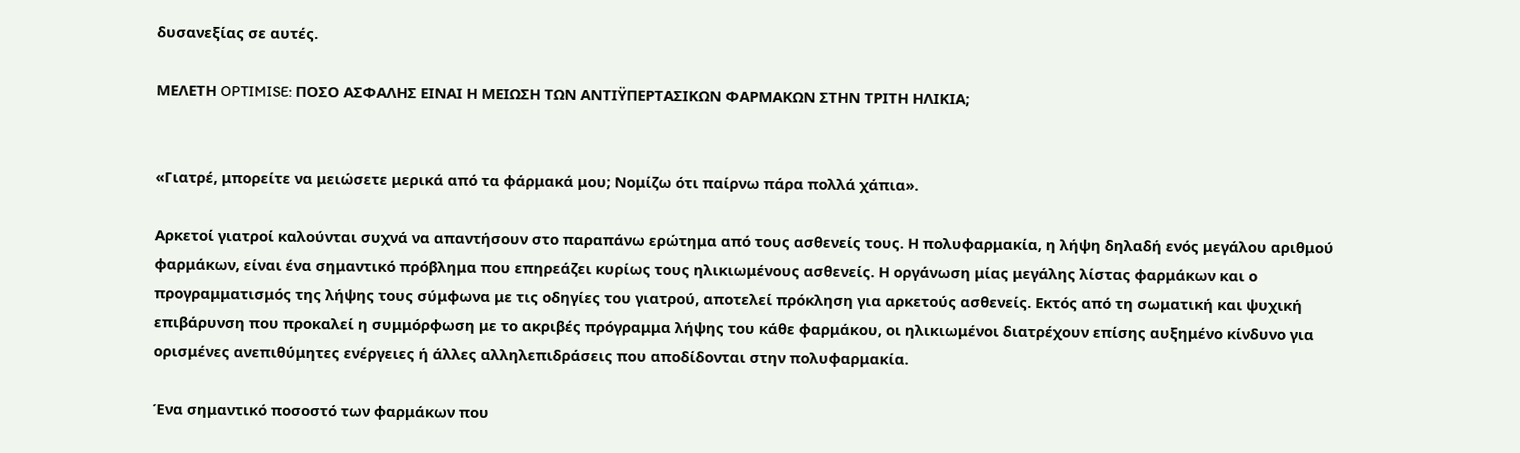δυσανεξίας σε αυτές.

ΜΕΛΕΤΗ OPTIMISE: ΠΟΣΟ ΑΣΦΑΛΗΣ ΕΙΝΑΙ Η ΜΕΙΩΣΗ ΤΩΝ ΑΝΤΙΫΠΕΡΤΑΣΙΚΩΝ ΦΑΡΜΑΚΩΝ ΣΤΗΝ ΤΡΙΤΗ ΗΛΙΚΙΑ;


«Γιατρέ, μπορείτε να μειώσετε μερικά από τα φάρμακά μου; Νομίζω ότι παίρνω πάρα πολλά χάπια».

Αρκετοί γιατροί καλούνται συχνά να απαντήσουν στο παραπάνω ερώτημα από τους ασθενείς τους. Η πολυφαρμακία, η λήψη δηλαδή ενός μεγάλου αριθμού φαρμάκων, είναι ένα σημαντικό πρόβλημα που επηρεάζει κυρίως τους ηλικιωμένους ασθενείς. Η οργάνωση μίας μεγάλης λίστας φαρμάκων και ο προγραμματισμός της λήψης τους σύμφωνα με τις οδηγίες του γιατρού, αποτελεί πρόκληση για αρκετούς ασθενείς. Εκτός από τη σωματική και ψυχική επιβάρυνση που προκαλεί η συμμόρφωση με το ακριβές πρόγραμμα λήψης του κάθε φαρμάκου, οι ηλικιωμένοι διατρέχουν επίσης αυξημένο κίνδυνο για ορισμένες ανεπιθύμητες ενέργειες ή άλλες αλληλεπιδράσεις που αποδίδονται στην πολυφαρμακία.

Ένα σημαντικό ποσοστό των φαρμάκων που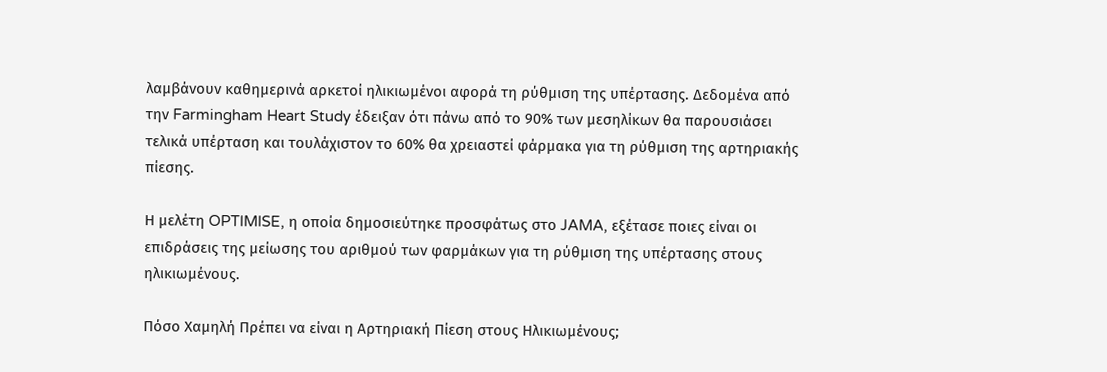λαμβάνουν καθημερινά αρκετοί ηλικιωμένοι αφορά τη ρύθμιση της υπέρτασης. Δεδομένα από την Farmingham Heart Study έδειξαν ότι πάνω από το 90% των μεσηλίκων θα παρουσιάσει τελικά υπέρταση και τουλάχιστον το 60% θα χρειαστεί φάρμακα για τη ρύθμιση της αρτηριακής πίεσης.

Η μελέτη OPTIMISE, η οποία δημοσιεύτηκε προσφάτως στο JAMA, εξέτασε ποιες είναι οι επιδράσεις της μείωσης του αριθμού των φαρμάκων για τη ρύθμιση της υπέρτασης στους ηλικιωμένους.

Πόσο Χαμηλή Πρέπει να είναι η Αρτηριακή Πίεση στους Ηλικιωμένους;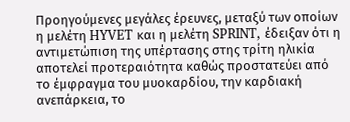Προηγούμενες μεγάλες έρευνες, μεταξύ των οποίων η μελέτη HYVET και η μελέτη SPRINT, έδειξαν ότι η αντιμετώπιση της υπέρτασης στης τρίτη ηλικία αποτελεί προτεραιότητα καθώς προστατεύει από το έμφραγμα του μυοκαρδίου, την καρδιακή ανεπάρκεια, το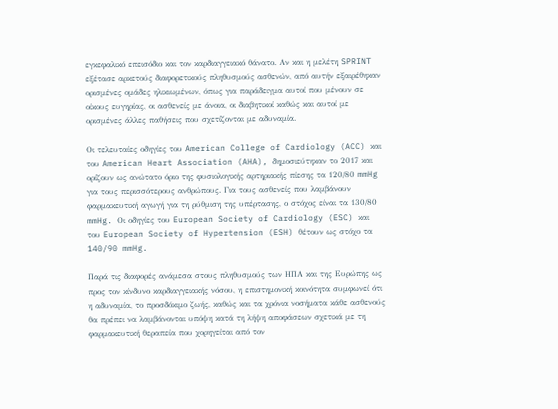εγκεφαλικό επεισόδιο και τον καρδιαγγειακό θάνατο. Αν και η μελέτη SPRINT εξέτασε αρκετούς διαφορετικούς πληθυσμούς ασθενών, από αυτήν εξαιρέθηκαν ορισμένες ομάδες ηλικιωμένων, όπως για παράδειγμα αυτοί που μένουν σε οίκους ευγηρίας, οι ασθενείς με άνοια, οι διαβητικοί καθώς και αυτοί με ορισμένες άλλες παθήσεις που σχετίζονται με αδυναμία.

Οι τελευταίες οδηγίες του American College of Cardiology (ACC) και του American Heart Association (AHA), δημοσιεύτηκαν το 2017 και ορίζουν ως ανώτατο όριο της φυσιολογικής αρτηριακής πίεσης τα 120/80 mmHg για τους περισσότερους ανθρώπους. Για τους ασθενείς που λαμβάνουν φαρμακευτική αγωγή για τη ρύθμιση της υπέρτασης, ο στόχος είναι τα 130/80 mmHg. Οι οδηγίες του European Society of Cardiology (ESC) και του European Society of Hypertension (ESH) θέτουν ως στόχο τα 140/90 mmHg.

Παρά τις διαφορές ανάμεσα στους πληθυσμούς των ΗΠΑ και της Ευρώπης ως προς τον κίνδυνο καρδιαγγειακής νόσου, η επιστημονική κοινότητα συμφωνεί ότι η αδυναμία, το προσδόκιμο ζωής, καθώς και τα χρόνια νοσήματα κάθε ασθενούς θα πρέπει να λαμβάνονται υπόψη κατά τη λήψη αποφάσεων σχετικά με τη φαρμακευτική θεραπεία που χορηγείται από τον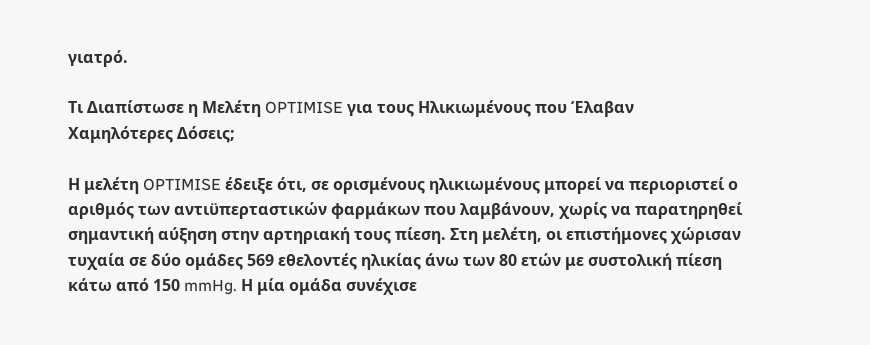γιατρό.

Τι Διαπίστωσε η Μελέτη OPTIMISE για τους Ηλικιωμένους που Έλαβαν Χαμηλότερες Δόσεις;

Η μελέτη OPTIMISE έδειξε ότι, σε ορισμένους ηλικιωμένους μπορεί να περιοριστεί ο αριθμός των αντιϋπερταστικών φαρμάκων που λαμβάνουν, χωρίς να παρατηρηθεί σημαντική αύξηση στην αρτηριακή τους πίεση. Στη μελέτη, οι επιστήμονες χώρισαν τυχαία σε δύο ομάδες 569 εθελοντές ηλικίας άνω των 80 ετών με συστολική πίεση κάτω από 150 mmHg. Η μία ομάδα συνέχισε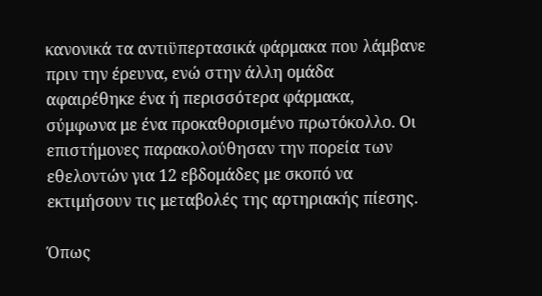κανονικά τα αντιϋπερτασικά φάρμακα που λάμβανε πριν την έρευνα, ενώ στην άλλη ομάδα αφαιρέθηκε ένα ή περισσότερα φάρμακα, σύμφωνα με ένα προκαθορισμένο πρωτόκολλο. Οι επιστήμονες παρακολούθησαν την πορεία των εθελοντών για 12 εβδομάδες με σκοπό να εκτιμήσουν τις μεταβολές της αρτηριακής πίεσης.

Όπως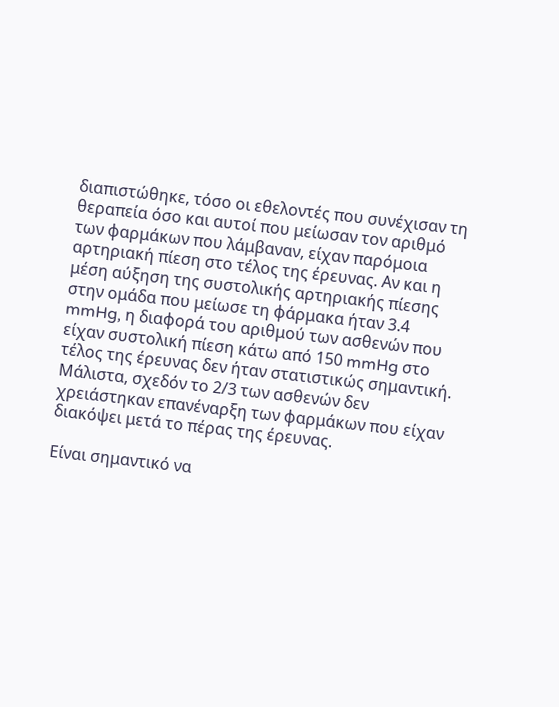διαπιστώθηκε, τόσο οι εθελοντές που συνέχισαν τη θεραπεία όσο και αυτοί που μείωσαν τον αριθμό των φαρμάκων που λάμβαναν, είχαν παρόμοια αρτηριακή πίεση στο τέλος της έρευνας. Αν και η μέση αύξηση της συστολικής αρτηριακής πίεσης στην ομάδα που μείωσε τη φάρμακα ήταν 3.4 mmHg, η διαφορά του αριθμού των ασθενών που είχαν συστολική πίεση κάτω από 150 mmHg στο τέλος της έρευνας δεν ήταν στατιστικώς σημαντική. Μάλιστα, σχεδόν το 2/3 των ασθενών δεν χρειάστηκαν επανέναρξη των φαρμάκων που είχαν διακόψει μετά το πέρας της έρευνας.

Είναι σημαντικό να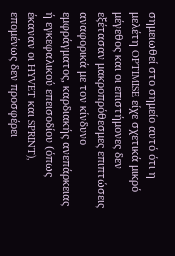σημειωθεί στο σημείο αυτό ότι η μελέτη OPTIMISE είχε σχετικά μικρό μέγεθος και οι επιστήμονες δεν εξέτασαν μακροπρόθεσμες επιπτώσεις αναφορικά με τον κίνδυνο εμφράγματος, καρδιακής ανεπάρκειας ή εγκεφαλικού επεισοδίου (όπως έκαναν οι HYVET και SPRINT), επομένως δεν προσφέρει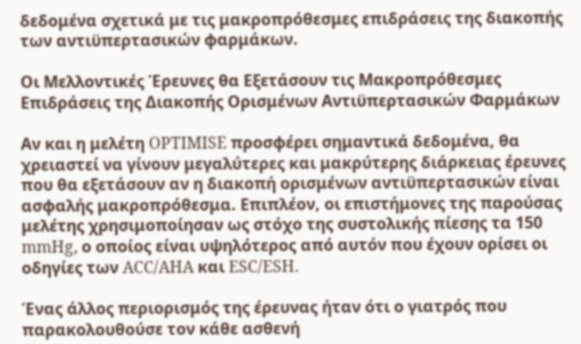δεδομένα σχετικά με τις μακροπρόθεσμες επιδράσεις της διακοπής των αντιϋπερτασικών φαρμάκων.

Οι Μελλοντικές Έρευνες θα Εξετάσουν τις Μακροπρόθεσμες Επιδράσεις της Διακοπής Ορισμένων Αντιϋπερτασικών Φαρμάκων

Αν και η μελέτη OPTIMISE προσφέρει σημαντικά δεδομένα, θα χρειαστεί να γίνουν μεγαλύτερες και μακρύτερης διάρκειας έρευνες που θα εξετάσουν αν η διακοπή ορισμένων αντιϋπερτασικών είναι ασφαλής μακροπρόθεσμα. Επιπλέον, οι επιστήμονες της παρούσας μελέτης χρησιμοποίησαν ως στόχο της συστολικής πίεσης τα 150 mmHg, ο οποίος είναι υψηλότερος από αυτόν που έχουν ορίσει οι οδηγίες των ACC/AHA και ESC/ESH.

Ένας άλλος περιορισμός της έρευνας ήταν ότι ο γιατρός που παρακολουθούσε τον κάθε ασθενή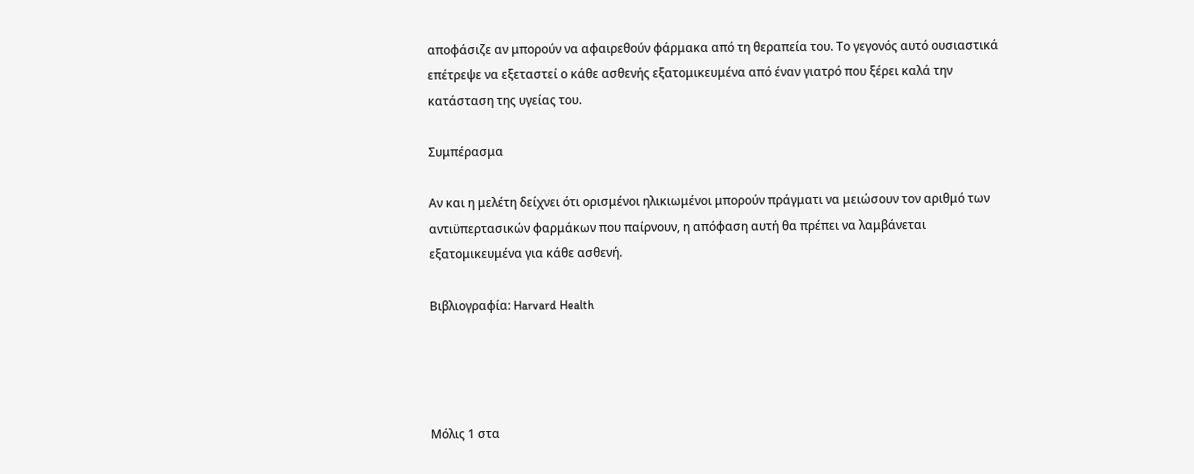αποφάσιζε αν μπορούν να αφαιρεθούν φάρμακα από τη θεραπεία του. Το γεγονός αυτό ουσιαστικά επέτρεψε να εξεταστεί ο κάθε ασθενής εξατομικευμένα από έναν γιατρό που ξέρει καλά την κατάσταση της υγείας του.

Συμπέρασμα

Αν και η μελέτη δείχνει ότι ορισμένοι ηλικιωμένοι μπορούν πράγματι να μειώσουν τον αριθμό των αντιϋπερτασικών φαρμάκων που παίρνουν, η απόφαση αυτή θα πρέπει να λαμβάνεται εξατομικευμένα για κάθε ασθενή.

Βιβλιογραφία: Harvard Health




Μόλις 1 στα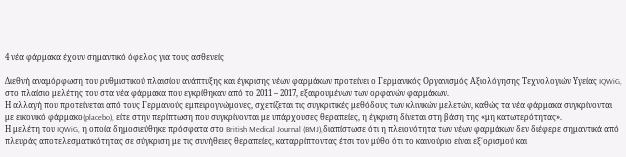4 νέα φάρμακα έχουν σημαντικό όφελος για τους ασθενείς

Διεθνή αναμόρφωση του ρυθμιστικού πλαισίου ανάπτυξης και έγκρισης νέων φαρμάκων προτείνει ο Γερμανικός Οργανισμός Αξιολόγησης Τεχνολογιών Υγείας IQWiG, στο πλαίσιο μελέτης του στα νέα φάρμακα που εγκρίθηκαν από το 2011 – 2017, εξαιρουμένων των ορφανών φαρμάκων.
Η αλλαγή που προτείνεται από τους Γερμανούς εμπειρογνώμονες, σχετίζεται τις συγκριτικές μεθόδους των κλινικών μελετών, καθώς τα νέα φάρμακα συγκρίνονται με εικονικό φάρμακο(placebo), είτε στην περίπτωση που συγκρίνονται με υπάρχουσες θεραπείες, η έγκριση δίνεται στη βάση της «μη κατωτερότητας».
Η μελέτη του IQWiG, η οποία δημοσιεύθηκε πρόσφατα στο British Medical Journal (BMJ),διαπίστωσε ότι η πλειονότητα των νέων φαρμάκων δεν διέφερε σημαντικά από πλευράς αποτελεσματικότητας σε σύγκριση με τις συνήθειες θεραπείες, καταρρίπτοντας έτσι τον μύθο ότι το καινούριο είναι εξ΄ορισμού και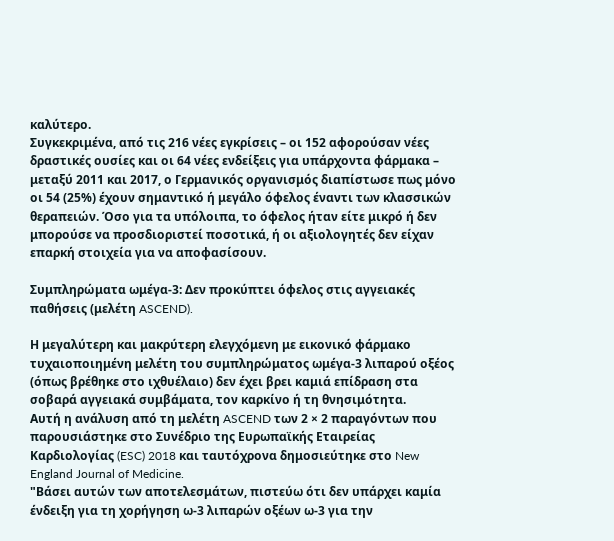καλύτερο.
Συγκεκριμένα, από τις 216 νέες εγκρίσεις – οι 152 αφορούσαν νέες δραστικές ουσίες και οι 64 νέες ενδείξεις για υπάρχοντα φάρμακα – μεταξύ 2011 και 2017, ο Γερμανικός οργανισμός διαπίστωσε πως μόνο οι 54 (25%) έχουν σημαντικό ή μεγάλο όφελος έναντι των κλασσικών θεραπειών. Όσο για τα υπόλοιπα, το όφελος ήταν είτε μικρό ή δεν μπορούσε να προσδιοριστεί ποσοτικά, ή οι αξιολογητές δεν είχαν επαρκή στοιχεία για να αποφασίσουν.

Συμπληρώματα ωμέγα-3: Δεν προκύπτει όφελος στις αγγειακές παθήσεις (μελέτη ASCEND).

Η μεγαλύτερη και μακρύτερη ελεγχόμενη με εικονικό φάρμακο τυχαιοποιημένη μελέτη του συμπληρώματος ωμέγα-3 λιπαρού οξέος (όπως βρέθηκε στο ιχθυέλαιο) δεν έχει βρει καμιά επίδραση στα σοβαρά αγγειακά συμβάματα, τον καρκίνο ή τη θνησιμότητα.
Αυτή η ανάλυση από τη μελέτη ASCEND των 2 × 2 παραγόντων που παρουσιάστηκε στο Συνέδριο της Ευρωπαϊκής Εταιρείας Καρδιολογίας (ESC) 2018 και ταυτόχρονα δημοσιεύτηκε στο New England Journal of Medicine.
"Βάσει αυτών των αποτελεσμάτων, πιστεύω ότι δεν υπάρχει καμία ένδειξη για τη χορήγηση ω-3 λιπαρών οξέων ω-3 για την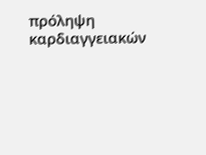πρόληψη καρδιαγγειακών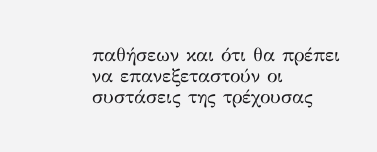παθήσεων και ότι θα πρέπει να επανεξεταστούν οι συστάσεις της τρέχουσας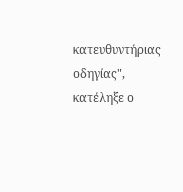κατευθυντήριας οδηγίας", κατέληξε ο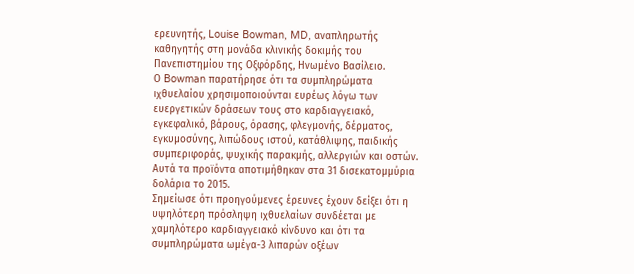ερευνητής, Louise Bowman, MD, αναπληρωτής καθηγητής στη μονάδα κλινικής δοκιμής του Πανεπιστημίου της Οξφόρδης, Ηνωμένο Βασίλειο.
Ο Bowman παρατήρησε ότι τα συμπληρώματα ιχθυελαίου χρησιμοποιούνται ευρέως λόγω των ευεργετικών δράσεων τους στο καρδιαγγειακό, εγκεφαλικό, βάρους, όρασης, φλεγμονής, δέρματος, εγκυμοσύνης, λιπώδους ιστού, κατάθλιψης, παιδικής συμπεριφοράς, ψυχικής παρακμής, αλλεργιών και οστών. Αυτά τα προϊόντα αποτιμήθηκαν στα 31 δισεκατομμύρια δολάρια το 2015.
Σημείωσε ότι προηγούμενες έρευνες έχουν δείξει ότι η υψηλότερη πρόσληψη ιχθυελαίων συνδέεται με χαμηλότερο καρδιαγγειακό κίνδυνο και ότι τα συμπληρώματα ωμέγα-3 λιπαρών οξέων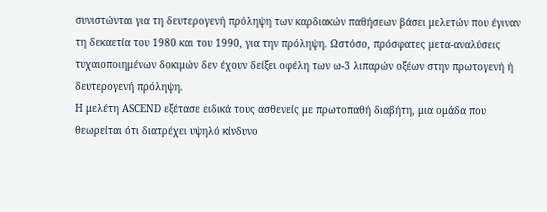συνιστώνται για τη δευτερογενή πρόληψη των καρδιακών παθήσεων βάσει μελετών που έγιναν τη δεκαετία του 1980 και του 1990, για την πρόληψη. Ωστόσο, πρόσφατες μετα-αναλύσεις τυχαιοποιημένων δοκιμών δεν έχουν δείξει οφέλη των ω-3 λιπαρών οξέων στην πρωτογενή ή δευτερογενή πρόληψη.
Η μελέτη ASCEND εξέτασε ειδικά τους ασθενείς με πρωτοπαθή διαβήτη, μια ομάδα που θεωρείται ότι διατρέχει υψηλό κίνδυνο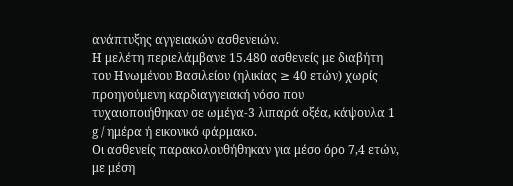ανάπτυξης αγγειακών ασθενειών.
Η μελέτη περιελάμβανε 15.480 ασθενείς με διαβήτη του Ηνωμένου Βασιλείου (ηλικίας ≥ 40 ετών) χωρίς προηγούμενη καρδιαγγειακή νόσο που τυχαιοποιήθηκαν σε ωμέγα-3 λιπαρά οξέα, κάψουλα 1 g / ημέρα ή εικονικό φάρμακο.
Οι ασθενείς παρακολουθήθηκαν για μέσο όρο 7,4 ετών, με μέση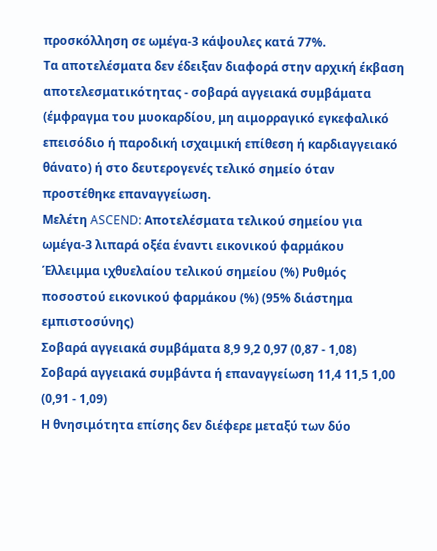προσκόλληση σε ωμέγα-3 κάψουλες κατά 77%.
Τα αποτελέσματα δεν έδειξαν διαφορά στην αρχική έκβαση αποτελεσματικότητας - σοβαρά αγγειακά συμβάματα (έμφραγμα του μυοκαρδίου, μη αιμορραγικό εγκεφαλικό επεισόδιο ή παροδική ισχαιμική επίθεση ή καρδιαγγειακό θάνατο) ή στο δευτερογενές τελικό σημείο όταν προστέθηκε επαναγγείωση.
Μελέτη ASCEND: Αποτελέσματα τελικού σημείου για ωμέγα-3 λιπαρά οξέα έναντι εικονικού φαρμάκου
Έλλειμμα ιχθυελαίου τελικού σημείου (%) Ρυθμός ποσοστού εικονικού φαρμάκου (%) (95% διάστημα εμπιστοσύνης)
Σοβαρά αγγειακά συμβάματα 8,9 9,2 0,97 (0,87 - 1,08)
Σοβαρά αγγειακά συμβάντα ή επαναγγείωση 11,4 11,5 1,00 (0,91 - 1,09)
Η θνησιμότητα επίσης δεν διέφερε μεταξύ των δύο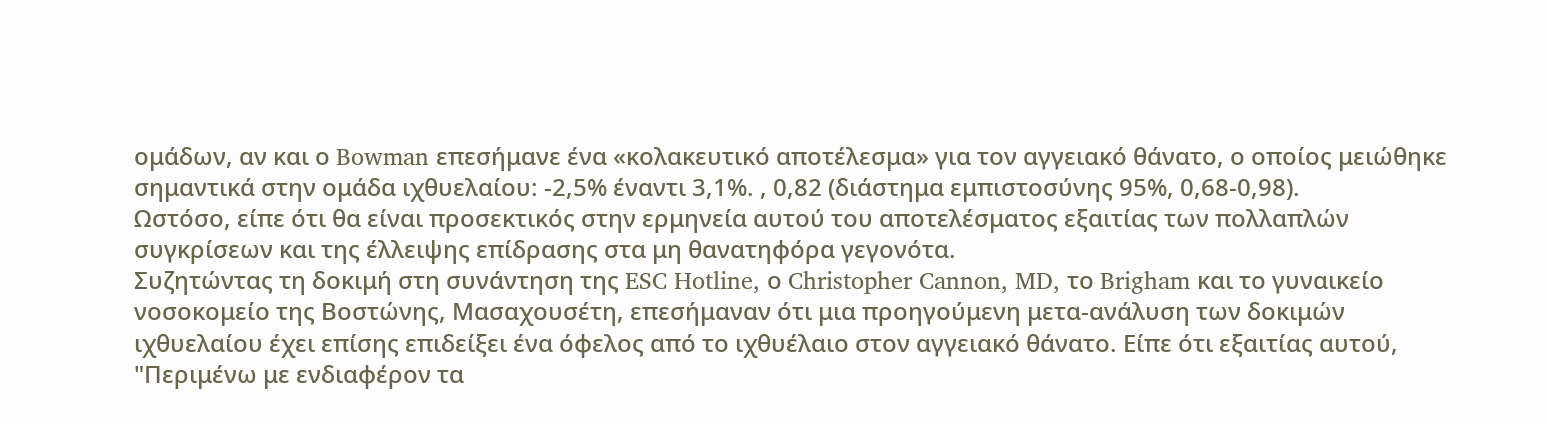ομάδων, αν και ο Bowman επεσήμανε ένα «κολακευτικό αποτέλεσμα» για τον αγγειακό θάνατο, ο οποίος μειώθηκε σημαντικά στην ομάδα ιχθυελαίου: -2,5% έναντι 3,1%. , 0,82 (διάστημα εμπιστοσύνης 95%, 0,68-0,98).
Ωστόσο, είπε ότι θα είναι προσεκτικός στην ερμηνεία αυτού του αποτελέσματος εξαιτίας των πολλαπλών συγκρίσεων και της έλλειψης επίδρασης στα μη θανατηφόρα γεγονότα.
Συζητώντας τη δοκιμή στη συνάντηση της ESC Hotline, ο Christopher Cannon, MD, το Brigham και το γυναικείο νοσοκομείο της Βοστώνης, Μασαχουσέτη, επεσήμαναν ότι μια προηγούμενη μετα-ανάλυση των δοκιμών ιχθυελαίου έχει επίσης επιδείξει ένα όφελος από το ιχθυέλαιο στον αγγειακό θάνατο. Είπε ότι εξαιτίας αυτού, "Περιμένω με ενδιαφέρον τα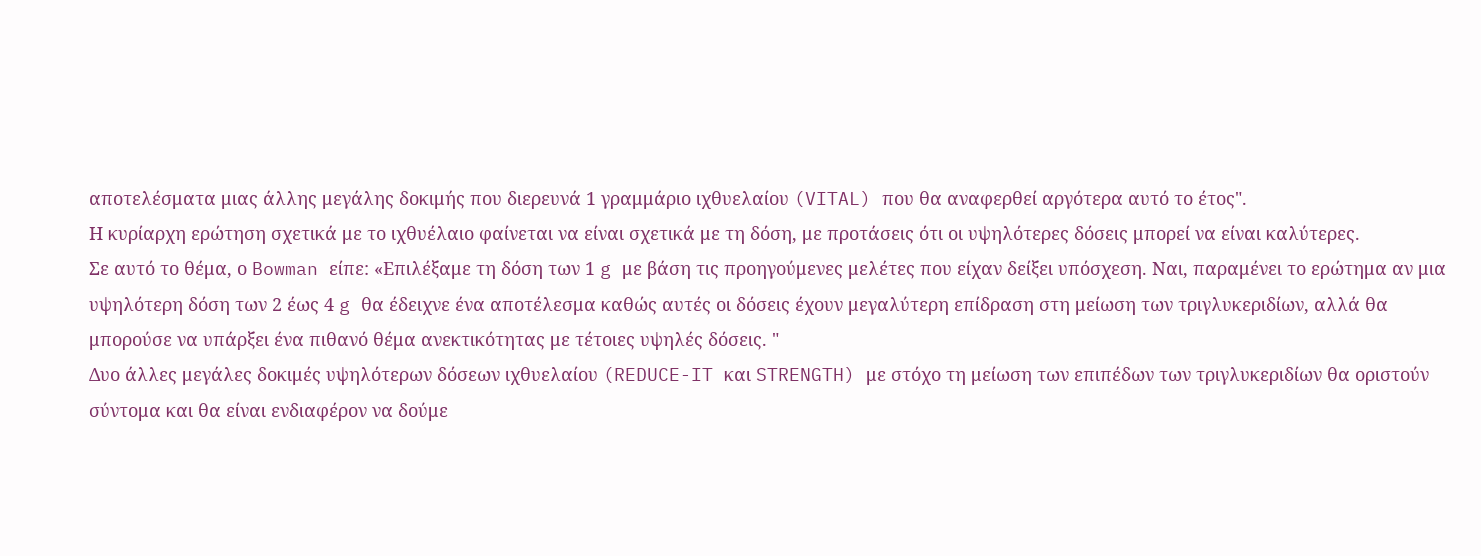αποτελέσματα μιας άλλης μεγάλης δοκιμής που διερευνά 1 γραμμάριο ιχθυελαίου (VITAL) που θα αναφερθεί αργότερα αυτό το έτος".
Η κυρίαρχη ερώτηση σχετικά με το ιχθυέλαιο φαίνεται να είναι σχετικά με τη δόση, με προτάσεις ότι οι υψηλότερες δόσεις μπορεί να είναι καλύτερες.
Σε αυτό το θέμα, ο Bowman είπε: «Επιλέξαμε τη δόση των 1 g με βάση τις προηγούμενες μελέτες που είχαν δείξει υπόσχεση. Ναι, παραμένει το ερώτημα αν μια υψηλότερη δόση των 2 έως 4 g θα έδειχνε ένα αποτέλεσμα καθώς αυτές οι δόσεις έχουν μεγαλύτερη επίδραση στη μείωση των τριγλυκεριδίων, αλλά θα μπορούσε να υπάρξει ένα πιθανό θέμα ανεκτικότητας με τέτοιες υψηλές δόσεις. "
Δυο άλλες μεγάλες δοκιμές υψηλότερων δόσεων ιχθυελαίου (REDUCE-IT και STRENGTH) με στόχο τη μείωση των επιπέδων των τριγλυκεριδίων θα οριστούν σύντομα και θα είναι ενδιαφέρον να δούμε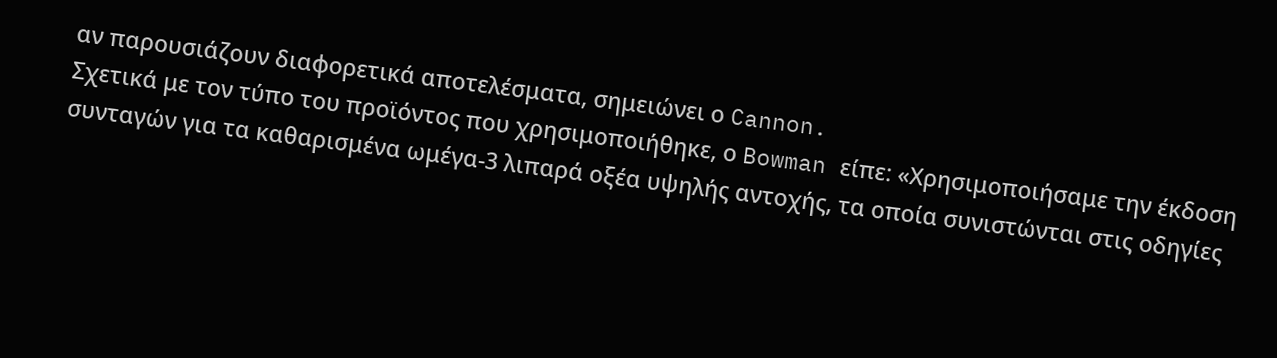αν παρουσιάζουν διαφορετικά αποτελέσματα, σημειώνει ο Cannon.
Σχετικά με τον τύπο του προϊόντος που χρησιμοποιήθηκε, ο Bowman είπε: «Χρησιμοποιήσαμε την έκδοση συνταγών για τα καθαρισμένα ωμέγα-3 λιπαρά οξέα υψηλής αντοχής, τα οποία συνιστώνται στις οδηγίες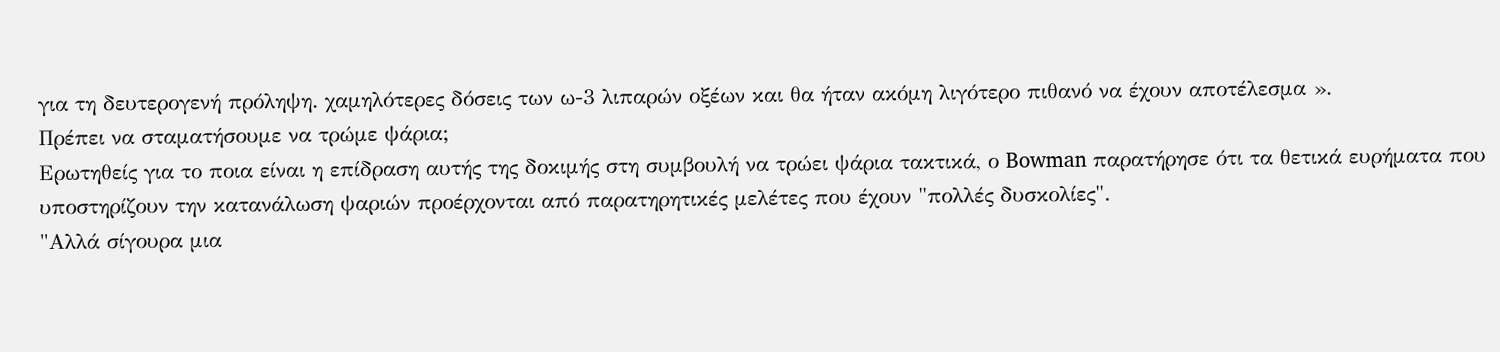για τη δευτερογενή πρόληψη. χαμηλότερες δόσεις των ω-3 λιπαρών οξέων και θα ήταν ακόμη λιγότερο πιθανό να έχουν αποτέλεσμα ».
Πρέπει να σταματήσουμε να τρώμε ψάρια;
Ερωτηθείς για το ποια είναι η επίδραση αυτής της δοκιμής στη συμβουλή να τρώει ψάρια τακτικά, ο Bowman παρατήρησε ότι τα θετικά ευρήματα που υποστηρίζουν την κατανάλωση ψαριών προέρχονται από παρατηρητικές μελέτες που έχουν "πολλές δυσκολίες".
"Αλλά σίγουρα μια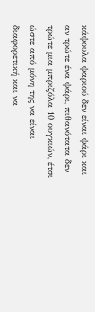κάψουλα ψαριού δεν είναι ψάρι και αν τρώτε ένα ψάρι, πιθανότατα δεν τρώτε μια μπριζόλα 10 ουγκιών, έτσι ώστε από μόνη της να είναι διαφορετική και να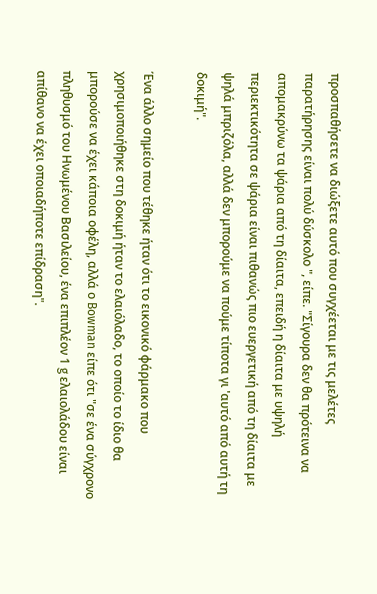προσπαθήσετε να διώξετε αυτό που συγχέεται με τις μελέτες παρατήρησης είναι πολύ δύσκολο ", είπε. "Σίγουρα δεν θα πρότεινα να απομακρύνω τα ψάρια από τη δίαιτα, επειδή η δίαιτα με υψηλή περιεκτικότητα σε ψάρια είναι πιθανώς πιο ευεργετική από τη δίαιτα με ψηλά μπριζόλα, αλλά δεν μπορούμε να πούμε τίποτα γι 'αυτό από αυτή τη δοκιμή".

Ένα άλλο σημείο που τέθηκε ήταν ότι το εικονικό φάρμακο που χρησιμοποιήθηκε στη δοκιμή ήταν το ελαιόλαδο, το οποίο το ίδιο θα μπορούσε να έχει κάποια οφέλη, αλλά ο Bowman είπε ότι "σε ένα σύγχρονο πληθυσμό του Ηνωμένου Βασιλείου, ένα επιπλέον 1 g ελαιολάδου είναι απίθανο να έχει οποιαδήποτε επίδραση".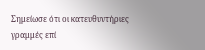Σημείωσε ότι οι κατευθυντήριες γραμμές επί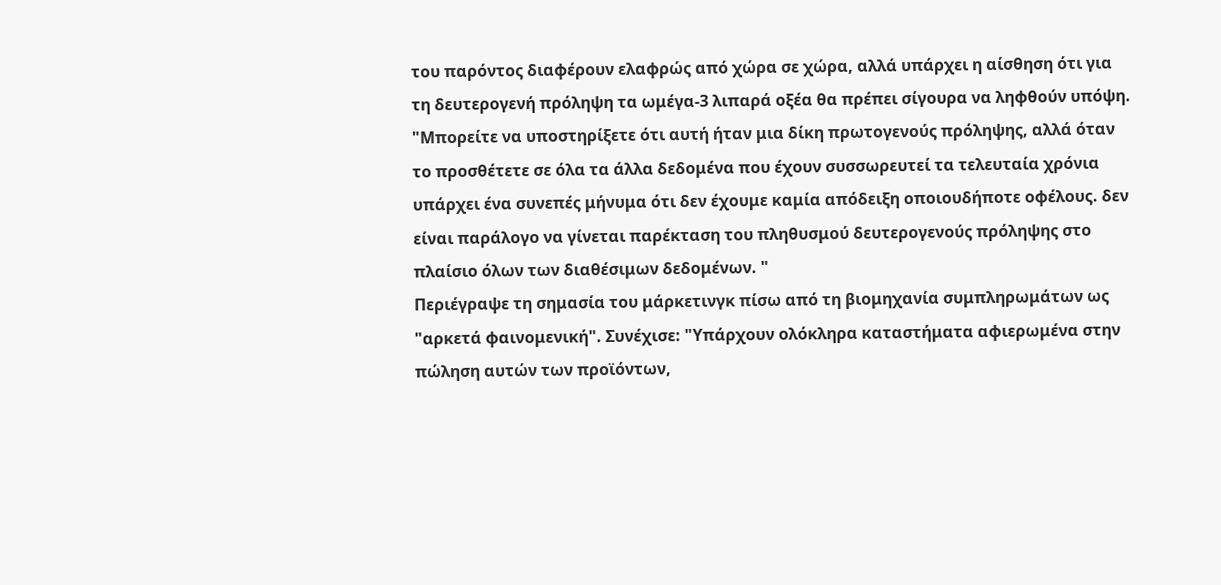του παρόντος διαφέρουν ελαφρώς από χώρα σε χώρα, αλλά υπάρχει η αίσθηση ότι για τη δευτερογενή πρόληψη τα ωμέγα-3 λιπαρά οξέα θα πρέπει σίγουρα να ληφθούν υπόψη.
"Μπορείτε να υποστηρίξετε ότι αυτή ήταν μια δίκη πρωτογενούς πρόληψης, αλλά όταν το προσθέτετε σε όλα τα άλλα δεδομένα που έχουν συσσωρευτεί τα τελευταία χρόνια υπάρχει ένα συνεπές μήνυμα ότι δεν έχουμε καμία απόδειξη οποιουδήποτε οφέλους. δεν είναι παράλογο να γίνεται παρέκταση του πληθυσμού δευτερογενούς πρόληψης στο πλαίσιο όλων των διαθέσιμων δεδομένων. "
Περιέγραψε τη σημασία του μάρκετινγκ πίσω από τη βιομηχανία συμπληρωμάτων ως "αρκετά φαινομενική". Συνέχισε: "Υπάρχουν ολόκληρα καταστήματα αφιερωμένα στην πώληση αυτών των προϊόντων,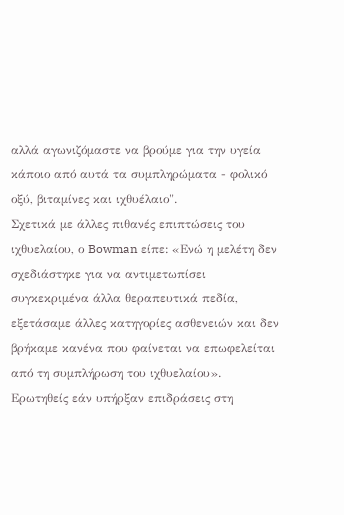αλλά αγωνιζόμαστε να βρούμε για την υγεία κάποιο από αυτά τα συμπληρώματα - φολικό οξύ, βιταμίνες και ιχθυέλαιο".
Σχετικά με άλλες πιθανές επιπτώσεις του ιχθυελαίου, ο Bowman είπε: «Ενώ η μελέτη δεν σχεδιάστηκε για να αντιμετωπίσει συγκεκριμένα άλλα θεραπευτικά πεδία, εξετάσαμε άλλες κατηγορίες ασθενειών και δεν βρήκαμε κανένα που φαίνεται να επωφελείται από τη συμπλήρωση του ιχθυελαίου».
Ερωτηθείς εάν υπήρξαν επιδράσεις στη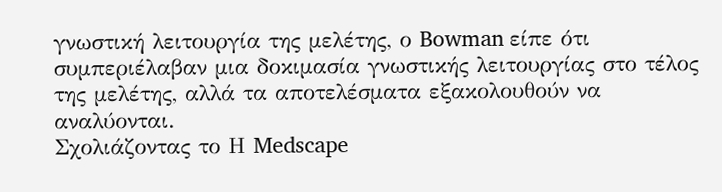γνωστική λειτουργία της μελέτης, ο Bowman είπε ότι συμπεριέλαβαν μια δοκιμασία γνωστικής λειτουργίας στο τέλος της μελέτης, αλλά τα αποτελέσματα εξακολουθούν να αναλύονται.
Σχολιάζοντας το Η Medscape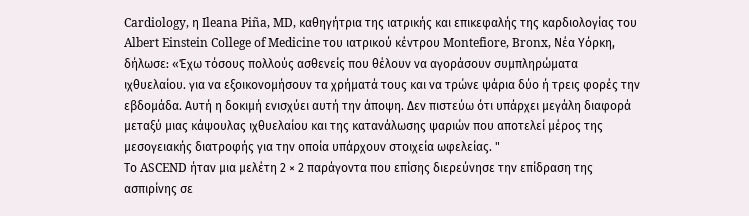Cardiology, η Ileana Piña, MD, καθηγήτρια της ιατρικής και επικεφαλής της καρδιολογίας του Albert Einstein College of Medicine του ιατρικού κέντρου Montefiore, Bronx, Νέα Υόρκη, δήλωσε: «Έχω τόσους πολλούς ασθενείς που θέλουν να αγοράσουν συμπληρώματα ιχθυελαίου. για να εξοικονομήσουν τα χρήματά τους και να τρώνε ψάρια δύο ή τρεις φορές την εβδομάδα. Αυτή η δοκιμή ενισχύει αυτή την άποψη. Δεν πιστεύω ότι υπάρχει μεγάλη διαφορά μεταξύ μιας κάψουλας ιχθυελαίου και της κατανάλωσης ψαριών που αποτελεί μέρος της μεσογειακής διατροφής για την οποία υπάρχουν στοιχεία ωφελείας. "
Το ASCEND ήταν μια μελέτη 2 × 2 παράγοντα που επίσης διερεύνησε την επίδραση της ασπιρίνης σε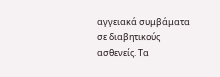αγγειακά συμβάματα σε διαβητικούς ασθενείς. Τα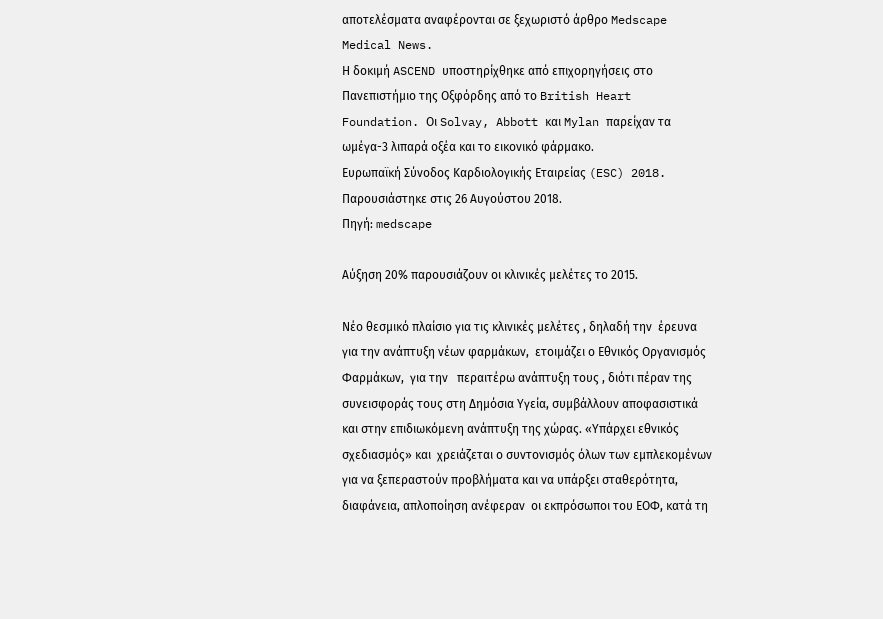αποτελέσματα αναφέρονται σε ξεχωριστό άρθρο Medscape Medical News.
Η δοκιμή ASCEND υποστηρίχθηκε από επιχορηγήσεις στο Πανεπιστήμιο της Οξφόρδης από το British Heart Foundation. Οι Solvay, Abbott και Mylan παρείχαν τα ωμέγα-3 λιπαρά οξέα και το εικονικό φάρμακο.
Ευρωπαϊκή Σύνοδος Καρδιολογικής Εταιρείας (ESC) 2018. Παρουσιάστηκε στις 26 Αυγούστου 2018.
Πηγή: medscape

Αύξηση 20% παρουσιάζουν οι κλινικές μελέτες το 2015.

Νέο θεσμικό πλαίσιο για τις κλινικές μελέτες , δηλαδή την  έρευνα για την ανάπτυξη νέων φαρμάκων,  ετοιμάζει ο Εθνικός Οργανισμός Φαρμάκων,  για την   περαιτέρω ανάπτυξη τους , διότι πέραν της συνεισφοράς τους στη Δημόσια Υγεία, συμβάλλουν αποφασιστικά και στην επιδιωκόμενη ανάπτυξη της χώρας. «Υπάρχει εθνικός σχεδιασμός» και  χρειάζεται ο συντονισμός όλων των εμπλεκομένων για να ξεπεραστούν προβλήματα και να υπάρξει σταθερότητα, διαφάνεια, απλοποίηση ανέφεραν  οι εκπρόσωποι του ΕΟΦ, κατά τη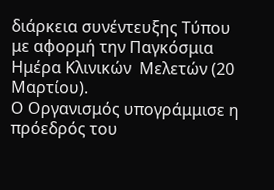διάρκεια συνέντευξης Τύπου με αφορμή την Παγκόσμια Ημέρα Κλινικών  Μελετών (20 Μαρτίου).
Ο Οργανισμός υπογράμμισε η πρόεδρός του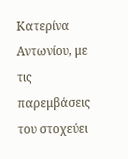Κατερίνα Αντωνίου, με τις παρεμβάσεις του στοχεύει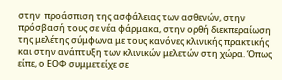στην  προάσπιση της ασφάλειας των ασθενών, στην πρόσβασή τους σε νέα φάρμακα, στην ορθή διεκπεραίωση της μελέτης σύμφωνα με τους κανόνες κλινικής πρακτικής και στην ανάπτυξη των κλινικών μελετών στη χώρα. Όπως είπε, ο ΕΟΦ συμμετείχε σε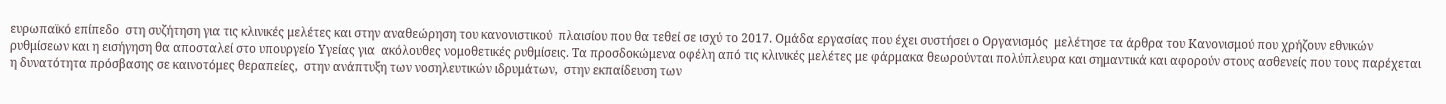ευρωπαϊκό επίπεδο  στη συζήτηση για τις κλινικές μελέτες και στην αναθεώρηση του κανονιστικού  πλαισίου που θα τεθεί σε ισχύ το 2017. Ομάδα εργασίας που έχει συστήσει ο Οργανισμός  μελέτησε τα άρθρα του Κανονισμού που χρήζουν εθνικών ρυθμίσεων και η εισήγηση θα αποσταλεί στο υπουργείο Υγείας για  ακόλουθες νομοθετικές ρυθμίσεις. Τα προσδοκώμενα οφέλη από τις κλινικές μελέτες με φάρμακα θεωρούνται πολύπλευρα και σημαντικά και αφορούν στους ασθενείς που τους παρέχεται η δυνατότητα πρόσβασης σε καινοτόμες θεραπείες,  στην ανάπτυξη των νοσηλευτικών ιδρυμάτων,  στην εκπαίδευση των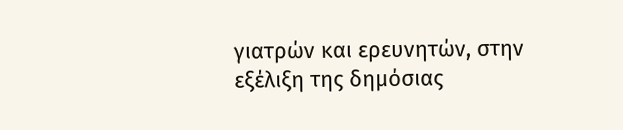γιατρών και ερευνητών, στην εξέλιξη της δημόσιας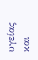υγείας  και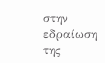στην εδραίωση της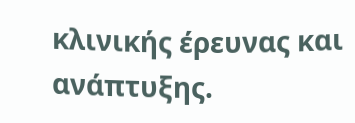κλινικής έρευνας και ανάπτυξης.